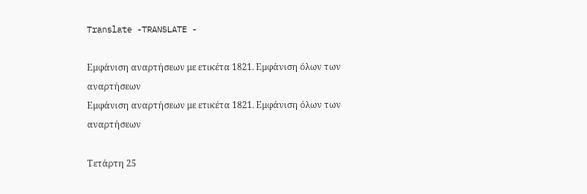Translate -TRANSLATE -

Εμφάνιση αναρτήσεων με ετικέτα 1821. Εμφάνιση όλων των αναρτήσεων
Εμφάνιση αναρτήσεων με ετικέτα 1821. Εμφάνιση όλων των αναρτήσεων

Τετάρτη 25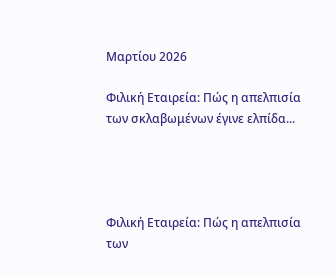Μαρτίου 2026

Φιλική Εταιρεία: Πώς η απελπισία των σκλαβωμένων έγινε ελπίδα...




Φιλική Εταιρεία: Πώς η απελπισία των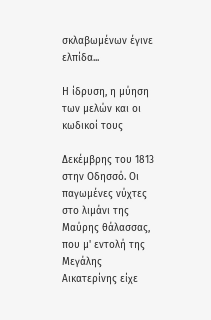σκλαβωμένων έγινε ελπίδα...

Η ίδρυση, η μύηση των μελών και οι κωδικοί τους

Δεκέμβρης του 1813 στην Οδησσό. Οι παγωμένες νύχτες στο λιμάνι της Μαύρης θάλασσας, που μ' εντολή της   Μεγάλης   Αικατερίνης είχε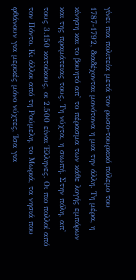γίνει πια πολιτεία μετά τον ρωσο-τουρκικό πόλεμο του 1787-1792, διαδέχονται μονότονα η μια την άλλη. Τη μέρα, η κίνηση και το βουητό απ' το πέρασμα των κάθε λογής εμπόρων και της πραμάτειας τους. Τη νύχτα, η σιωπή. Στην πόλη, απ' τους 3.150 κατοίκους, οι 2.500 είναι Έλληνες. Οι πιο πολλοί από τον Πόντο. Κι άλλοι από τη Ρούμελη, το Μωριά, τα νησιά που φθάνουν για μερικές μόνο νύχτες, Ίσα για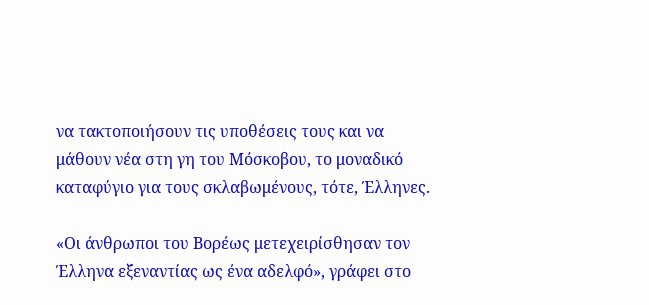να τακτοποιήσουν τις υποθέσεις τους και να μάθουν νέα στη γη του Μόσκοβου, το μοναδικό καταφύγιο για τους σκλαβωμένους, τότε, Έλληνες.

«Οι άνθρωποι του Βορέως μετεχειρίσθησαν τον Έλληνα εξεναντίας ως ένα αδελφό», γράφει στο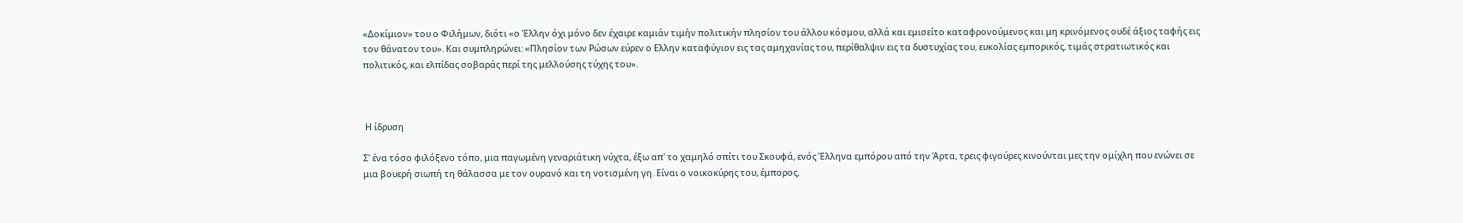«Δοκίμιον» του ο Φιλήμων, διότι «ο Έλλην όχι μόνο δεν έχαιρε καμιάν τιμήν πολιτικήν πλησίον του άλλου κόσμου, αλλά και εμισείτο καταφρονούμενος και μη κρινόμενος ουδέ άξιος ταφής εις τον θάνατον του». Και συμπληρώνει: «Πλησίον των Ρώσων εύρεν ο Ελλην καταφύγιον εις τας αμηχανίας του, περίθαλψιν εις τα δυστυχίας του, ευκολίας εμπορικός, τιμάς στρατιωτικός και πολιτικός, και ελπίδας σοβαράς περί της μελλούσης τύχης του».



 Η ίδρυση

Σ' ένα τόσο φιλόξενο τόπο, μια παγωμένη γεναριάτικη νύχτα, έξω απ' το χαμηλό σπίτι του Σκουφά, ενός Έλληνα εμπόρου από την Άρτα, τρεις φιγούρες κινούνται μες την ομίχλη που ενώνει σε μια βουερή σιωπή τη θάλασσα με τον ουρανό και τη νοτισμένη γη. Είναι ο νοικοκύρης του, έμπορος,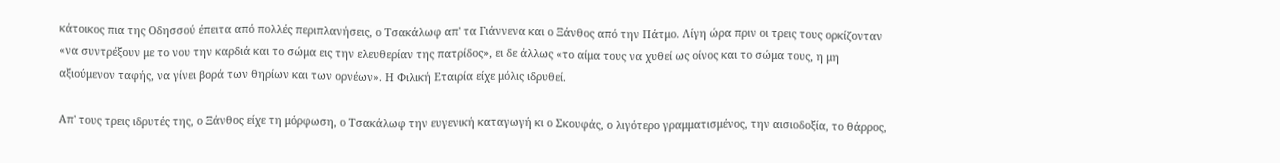κάτοικος πια της Οδησσού έπειτα από πολλές περιπλανήσεις, ο Τσακάλωφ απ' τα Γιάννενα και ο Ξάνθος από την Πάτμο. Λίγη ώρα πριν οι τρεις τους ορκίζονταν «να συντρέξουν με το νου την καρδιά και το σώμα εις την ελευθερίαν της πατρίδος», ει δε άλλως «το αίμα τους να χυθεί ως οίνος και το σώμα τους, η μη αξιούμενον ταφής, να γίνει βορά των θηρίων και των ορνέων». Η Φιλική Εταιρία είχε μόλις ιδρυθεί.

Απ' τους τρεις ιδρυτές της, ο Ξάνθος είχε τη μόρφωση, ο Τσακάλωφ την ευγενική καταγωγή κι ο Σκουφάς, ο λιγότερο γραμματισμένος, την αισιοδοξία, το θάρρος,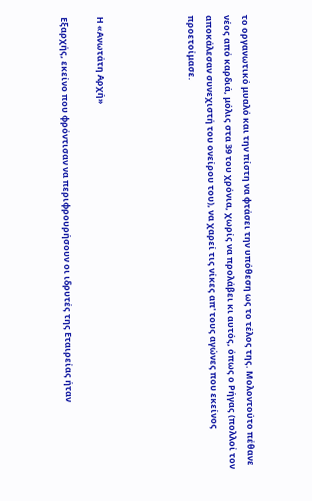το οργανωτικό μυαλό και την πίστη να φτάσει την υπόθεση ως το τέλος της. Μολοντούτο πέθανε νέος από καρδιά, μόλις στα 39 του χρόνια, χωρίς να προλάβει κι αυτός, όπως ο Ρήγας (πολλοί τον αποκάλεσαν συνεχιστή του ονείρου του), να χαρεί τις νίκες απ' τους αγώνες που εκείνος προετοίμασε.




Η «Ανωτάτη Αρχή»

Εξαρχής, εκείνο που φρόντισαν να περιφρουρήσουν οι ιδρυτές της Εταιρείας ήταν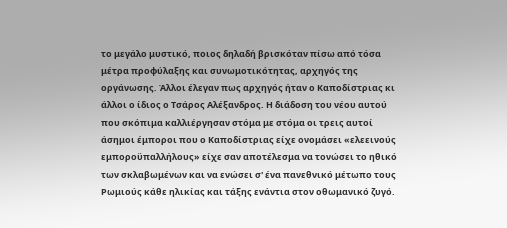το μεγάλο μυστικό, ποιος δηλαδή βρισκόταν πίσω από τόσα μέτρα προφύλαξης και συνωμοτικότητας, αρχηγός της οργάνωσης. Άλλοι έλεγαν πως αρχηγός ήταν ο Καποδίστριας κι άλλοι ο ίδιος ο Τσάρος Αλέξανδρος. Η διάδοση του νέου αυτού που σκόπιμα καλλιέργησαν στόμα με στόμα οι τρεις αυτοί άσημοι έμποροι που ο Καποδίστριας είχε ονομάσει «ελεεινούς εμποροϋπαλλήλους» είχε σαν αποτέλεσμα να τονώσει το ηθικό των σκλαβωμένων και να ενώσει σ' ένα πανεθνικό μέτωπο τους Ρωμιούς κάθε ηλικίας και τάξης ενάντια στον οθωμανικό ζυγό.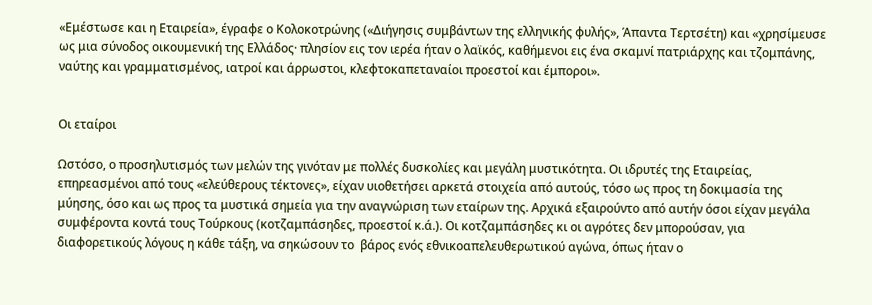«Εμέστωσε και η Εταιρεία», έγραφε ο Κολοκοτρώνης («Διήγησις συμβάντων της ελληνικής φυλής», Άπαντα Τερτσέτη) και «χρησίμευσε ως μια σύνοδος οικουμενική της Ελλάδος· πλησίον εις τον ιερέα ήταν ο λαϊκός, καθήμενοι εις ένα σκαμνί πατριάρχης και τζομπάνης, ναύτης και γραμματισμένος, ιατροί και άρρωστοι, κλεφτοκαπεταναίοι προεστοί και έμποροι».


Οι εταίροι

Ωστόσο, ο προσηλυτισμός των μελών της γινόταν με πολλές δυσκολίες και μεγάλη μυστικότητα. Οι ιδρυτές της Εταιρείας, επηρεασμένοι από τους «ελεύθερους τέκτονες», είχαν υιοθετήσει αρκετά στοιχεία από αυτούς, τόσο ως προς τη δοκιμασία της μύησης, όσο και ως προς τα μυστικά σημεία για την αναγνώριση των εταίρων της. Αρχικά εξαιρούντο από αυτήν όσοι είχαν μεγάλα συμφέροντα κοντά τους Τούρκους (κοτζαμπάσηδες, προεστοί κ.ά.). Οι κοτζαμπάσηδες κι οι αγρότες δεν μπορούσαν, για διαφορετικούς λόγους η κάθε τάξη, να σηκώσουν το  βάρος ενός εθνικοαπελευθερωτικού αγώνα, όπως ήταν ο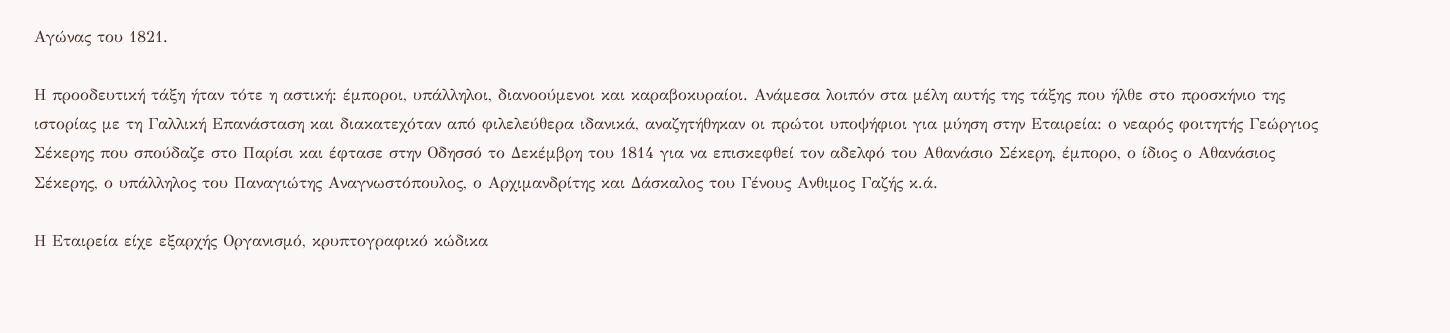Αγώνας του 1821.

Η προοδευτική τάξη ήταν τότε η αστική: έμποροι, υπάλληλοι, διανοούμενοι και καραβοκυραίοι. Ανάμεσα λοιπόν στα μέλη αυτής της τάξης που ήλθε στο προσκήνιο της ιστορίας με τη Γαλλική Επανάσταση και διακατεχόταν από φιλελεύθερα ιδανικά, αναζητήθηκαν οι πρώτοι υποψήφιοι για μύηση στην Εταιρεία: ο νεαρός φοιτητής Γεώργιος Σέκερης που σπούδαζε στο Παρίσι και έφτασε στην Οδησσό το Δεκέμβρη του 1814 για να επισκεφθεί τον αδελφό του Αθανάσιο Σέκερη, έμπορο, ο ίδιος ο Αθανάσιος Σέκερης, ο υπάλληλος του Παναγιώτης Αναγνωστόπουλος, ο Αρχιμανδρίτης και Δάσκαλος του Γένους Ανθιμος Γαζής κ.ά.

Η Εταιρεία είχε εξαρχής Οργανισμό, κρυπτογραφικό κώδικα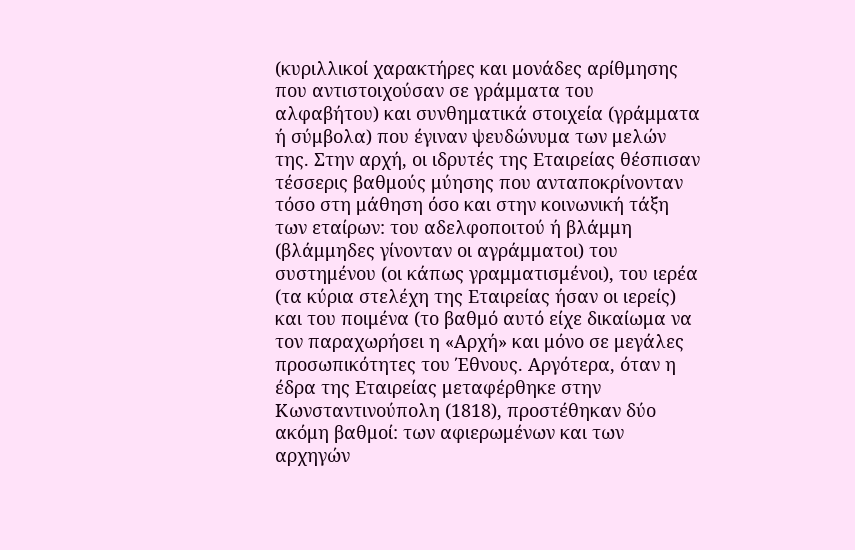(κυριλλικοί χαρακτήρες και μονάδες αρίθμησης που αντιστοιχούσαν σε γράμματα του αλφαβήτου) και συνθηματικά στοιχεία (γράμματα ή σύμβολα) που έγιναν ψευδώνυμα των μελών της. Στην αρχή, οι ιδρυτές της Εταιρείας θέσπισαν τέσσερις βαθμούς μύησης που ανταποκρίνονταν τόσο στη μάθηση όσο και στην κοινωνική τάξη των εταίρων: του αδελφοποιτού ή βλάμμη (βλάμμηδες γίνονταν οι αγράμματοι) του συστημένου (οι κάπως γραμματισμένοι), του ιερέα (τα κύρια στελέχη της Εταιρείας ήσαν οι ιερείς) και του ποιμένα (το βαθμό αυτό είχε δικαίωμα να τον παραχωρήσει η «Αρχή» και μόνο σε μεγάλες προσωπικότητες του Έθνους. Αργότερα, όταν η έδρα της Εταιρείας μεταφέρθηκε στην Κωνσταντινούπολη (1818), προστέθηκαν δύο ακόμη βαθμοί: των αφιερωμένων και των αρχηγών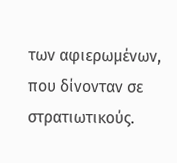των αφιερωμένων, που δίνονταν σε στρατιωτικούς.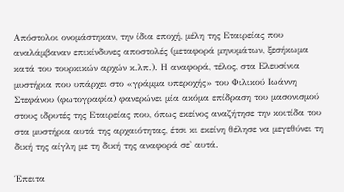Απόστολοι ονομάστηκαν, την ίδια εποχή, μέλη της Εταιρείας που αναλάμβαναν επικίνδυνες αποστολές (μεταφορά μηνυμάτων, ξεσήκωμα κατά του τουρκικών αρχών κ.λπ.). Η αναφορά, τέλος, στα Ελευσίνια μυστήρια που υπάρχει στο «γράμμα υπεροχής» του Φιλικού Ιωάννη Στεφάνου (φωτογραφία) φανερώνει μία ακόμα επίδραση του μασονισμού στους ιδρυτές της Εταιρείας που, όπως εκείνος αναζήτησε την κοιτίδα του στα μυστήρια αυτά της αρχαιότητας, έτσι κι εκείνη θέλησε να μεγεθύνει τη δική της αίγλη με τη δική της αναφορά σε' αυτά.

Έπειτα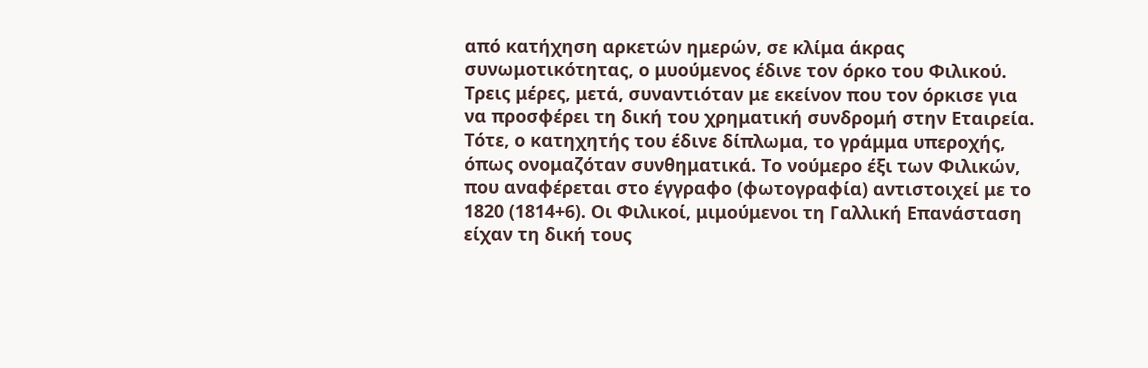από κατήχηση αρκετών ημερών, σε κλίμα άκρας συνωμοτικότητας, ο μυούμενος έδινε τον όρκο του Φιλικού. Τρεις μέρες, μετά, συναντιόταν με εκείνον που τον όρκισε για να προσφέρει τη δική του χρηματική συνδρομή στην Εταιρεία. Τότε, ο κατηχητής του έδινε δίπλωμα, το γράμμα υπεροχής, όπως ονομαζόταν συνθηματικά. Το νούμερο έξι των Φιλικών, που αναφέρεται στο έγγραφο (φωτογραφία) αντιστοιχεί με το 1820 (1814+6). Οι Φιλικοί, μιμούμενοι τη Γαλλική Επανάσταση είχαν τη δική τους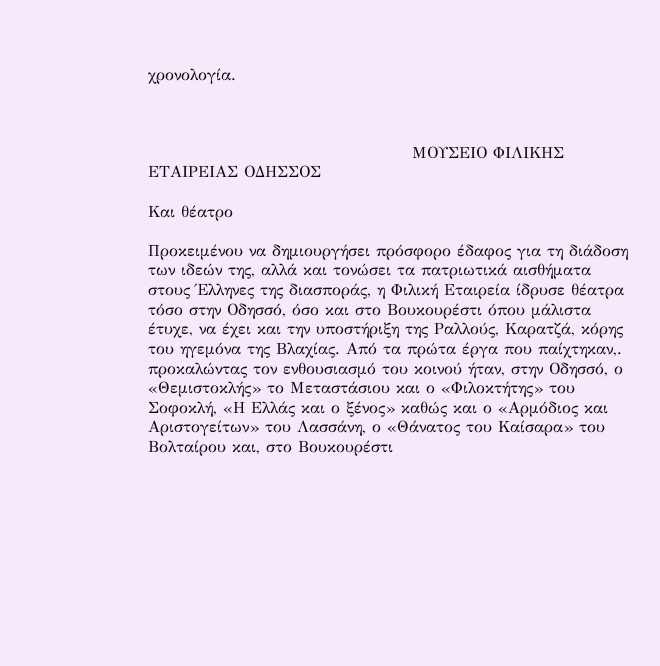χρονολογία.



                                            ΜΟΥΣΕΙΟ ΦΙΛΙΚΗΣ ΕΤΑΙΡΕΙΑΣ ΟΔΗΣΣΟΣ

Και θέατρο

Προκειμένου να δημιουργήσει πρόσφορο έδαφος για τη διάδοση των ιδεών της, αλλά και τονώσει τα πατριωτικά αισθήματα στους Έλληνες της διασποράς, η Φιλική Εταιρεία ίδρυσε θέατρα τόσο στην Οδησσό, όσο και στο Βουκουρέστι όπου μάλιστα έτυχε, να έχει και την υποστήριξη της Ραλλούς, Καρατζά, κόρης του ηγεμόνα της Βλαχίας. Από τα πρώτα έργα που παίχτηκαν,. προκαλώντας τον ενθουσιασμό του κοινού ήταν, στην Οδησσό, ο «Θεμιστοκλής» το Μεταστάσιου και ο «Φιλοκτήτης» του Σοφοκλή, «Η Ελλάς και ο ξένος» καθώς και ο «Αρμόδιος και Αριστογείτων» του Λασσάνη, ο «Θάνατος του Καίσαρα» του Βολταίρου και, στο Βουκουρέστι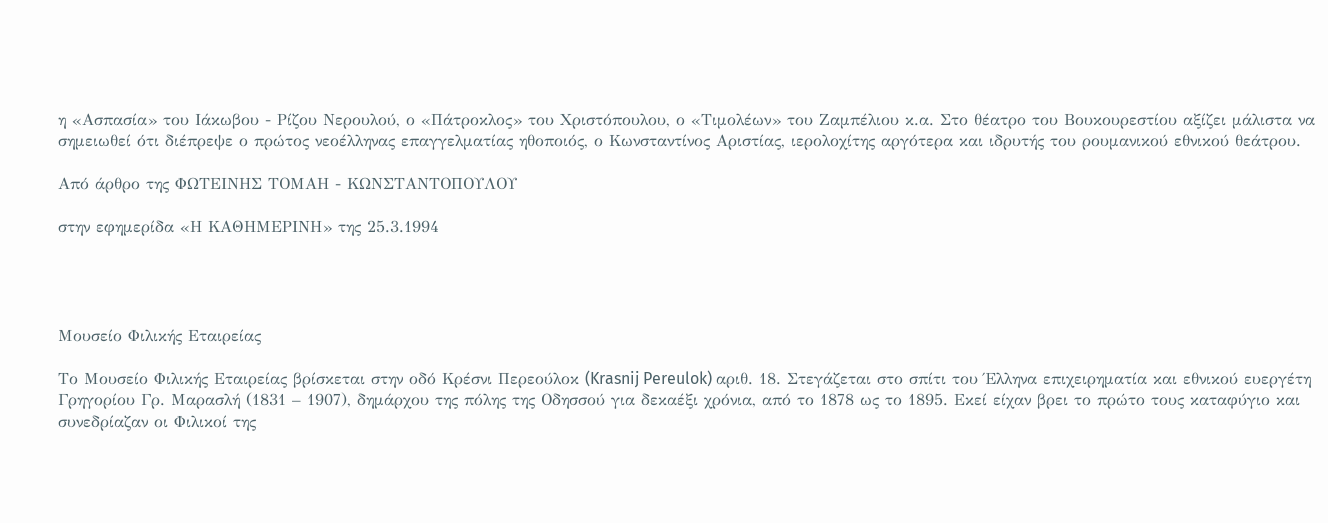η «Ασπασία» του Ιάκωβου - Ρίζου Νερουλού, ο «Πάτροκλος» του Χριστόπουλου, ο «Τιμολέων» του Ζαμπέλιου κ.α. Στο θέατρο του Βουκουρεστίου αξίζει μάλιστα να σημειωθεί ότι διέπρεψε ο πρώτος νεοέλληνας επαγγελματίας ηθοποιός, ο Κωνσταντίνος Αριστίας, ιερολοχίτης αργότερα και ιδρυτής του ρουμανικού εθνικού θεάτρου.

Από άρθρο της ΦΩΤΕΙΝΗΣ ΤΟΜΑΗ - ΚΩΝΣΤΑΝΤΟΠΟΥΛΟΥ

στην εφημερίδα «Η ΚΑΘΗΜΕΡΙΝΗ» της 25.3.1994




Μουσείο Φιλικής Εταιρείας

Το Μουσείο Φιλικής Εταιρείας βρίσκεται στην οδό Κρέσνι Περεούλοκ (Krasnij Pereulok) αριθ. 18. Στεγάζεται στο σπίτι του Έλληνα επιχειρηματία και εθνικού ευεργέτη Γρηγορίου Γρ. Μαρασλή (1831 – 1907), δημάρχου της πόλης της Οδησσού για δεκαέξι χρόνια, από το 1878 ως το 1895. Εκεί είχαν βρει το πρώτο τους καταφύγιο και συνεδρίαζαν οι Φιλικοί της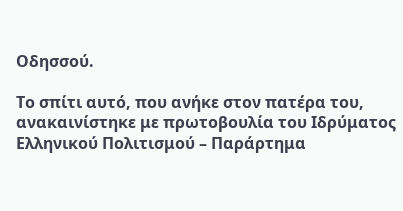Οδησσού.

Το σπίτι αυτό, που ανήκε στον πατέρα του, ανακαινίστηκε με πρωτοβουλία του Ιδρύματος Ελληνικού Πολιτισμού – Παράρτημα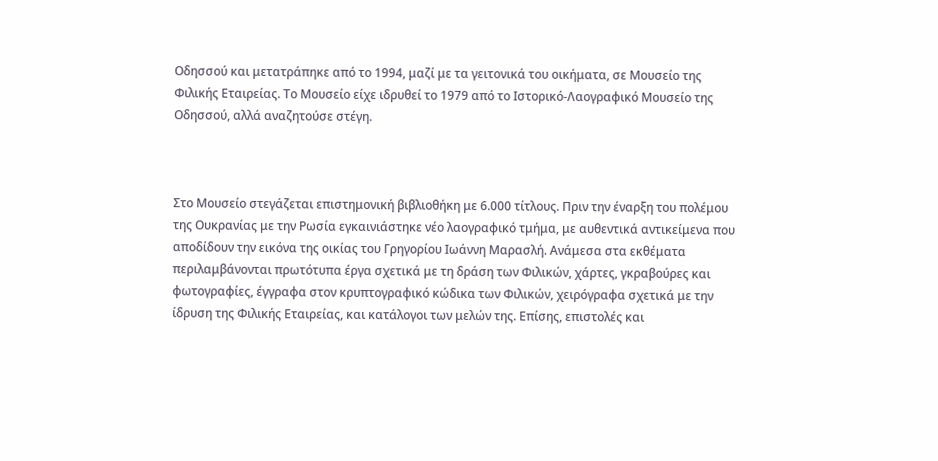Οδησσού και μετατράπηκε από το 1994, μαζί με τα γειτονικά του οικήματα, σε Μουσείο της Φιλικής Εταιρείας. Το Μουσείο είχε ιδρυθεί το 1979 από το Ιστορικό-Λαογραφικό Μουσείο της Οδησσού, αλλά αναζητούσε στέγη.



Στο Μουσείο στεγάζεται επιστημονική βιβλιοθήκη με 6.000 τίτλους. Πριν την έναρξη του πολέμου της Ουκρανίας με την Ρωσία εγκαινιάστηκε νέο λαογραφικό τμήμα, με αυθεντικά αντικείμενα που αποδίδουν την εικόνα της οικίας του Γρηγορίου Ιωάννη Μαρασλή. Ανάμεσα στα εκθέματα περιλαμβάνονται πρωτότυπα έργα σχετικά με τη δράση των Φιλικών, χάρτες, γκραβούρες και φωτογραφίες, έγγραφα στον κρυπτογραφικό κώδικα των Φιλικών, χειρόγραφα σχετικά με την ίδρυση της Φιλικής Εταιρείας, και κατάλογοι των μελών της. Επίσης, επιστολές και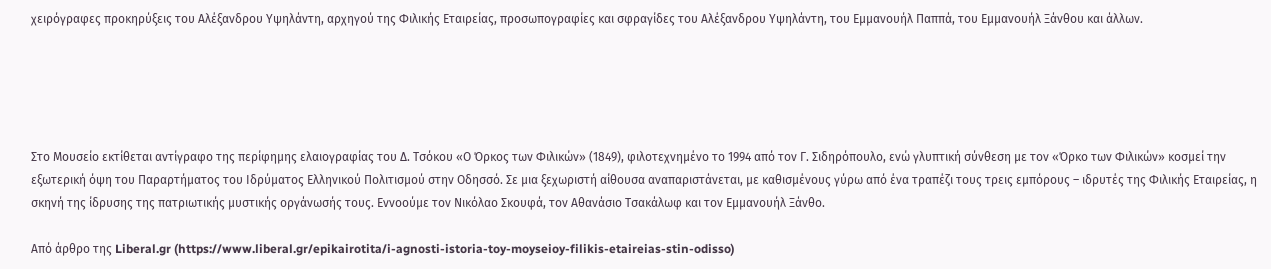χειρόγραφες προκηρύξεις του Αλέξανδρου Υψηλάντη, αρχηγού της Φιλικής Εταιρείας, προσωπογραφίες και σφραγίδες του Αλέξανδρου Υψηλάντη, του Εμμανουήλ Παππά, του Εμμανουήλ Ξάνθου και άλλων.





Στο Μουσείο εκτίθεται αντίγραφο της περίφημης ελαιογραφίας του Δ. Τσόκου «Ο Όρκος των Φιλικών» (1849), φιλοτεχνημένο το 1994 από τον Γ. Σιδηρόπουλο, ενώ γλυπτική σύνθεση με τον «Όρκο των Φιλικών» κοσμεί την εξωτερική όψη του Παραρτήματος του Ιδρύματος Ελληνικού Πολιτισμού στην Οδησσό. Σε μια ξεχωριστή αίθουσα αναπαριστάνεται, με καθισμένους γύρω από ένα τραπέζι τους τρεις εμπόρους – ιδρυτές της Φιλικής Εταιρείας, η σκηνή της ίδρυσης της πατριωτικής μυστικής οργάνωσής τους. Εννοούμε τον Νικόλαο Σκουφά, τον Αθανάσιο Τσακάλωφ και τον Εμμανουήλ Ξάνθο.

Από άρθρο της Liberal.gr (https://www.liberal.gr/epikairotita/i-agnosti-istoria-toy-moyseioy-filikis-etaireias-stin-odisso)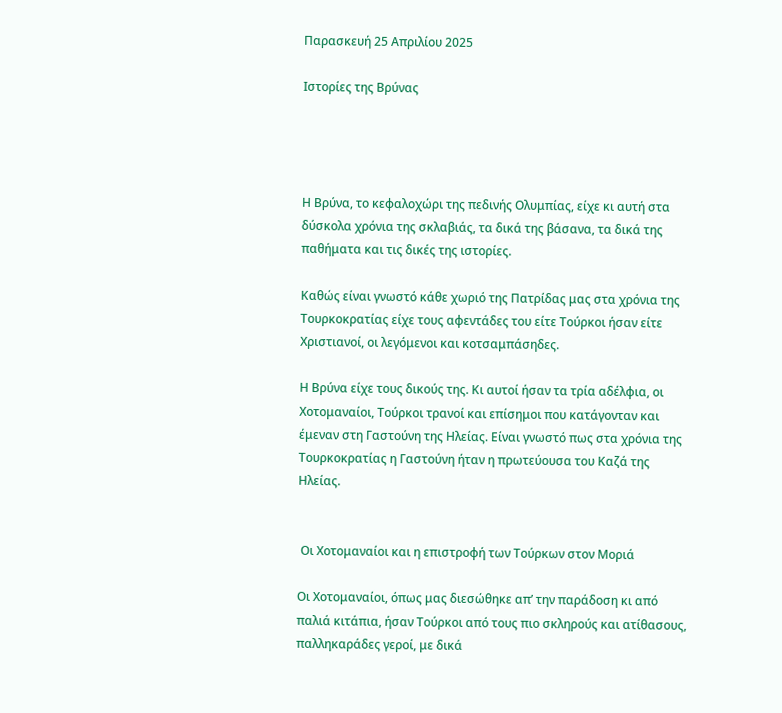Παρασκευή 25 Απριλίου 2025

Ιστορίες της Βρύνας




Η Βρύνα, το κεφαλοχώρι της πεδινής Ολυμπίας, είχε κι αυτή στα δύσκολα χρόνια της σκλαβιάς, τα δικά της βάσανα, τα δικά της παθήματα και τις δικές της ιστορίες.

Καθώς είναι γνωστό κάθε χωριό της Πατρίδας μας στα χρόνια της Τουρκοκρατίας είχε τους αφεντάδες του είτε Τούρκοι ήσαν είτε Χριστιανοί, οι λεγόμενοι και κοτσαμπάσηδες.

Η Βρύνα είχε τους δικούς της. Κι αυτοί ήσαν τα τρία αδέλφια, οι Χοτομαναίοι, Τούρκοι τρανοί και επίσημοι που κατάγονταν και έμεναν στη Γαστούνη της Ηλείας. Είναι γνωστό πως στα χρόνια της Τουρκοκρατίας η Γαστούνη ήταν η πρωτεύουσα του Καζά της Ηλείας.


 Οι Χοτομαναίοι και η επιστροφή των Τούρκων στον Μοριά

Οι Χοτομαναίοι, όπως μας διεσώθηκε απ’ την παράδοση κι από παλιά κιτάπια, ήσαν Τούρκοι από τους πιο σκληρούς και ατίθασους, παλληκαράδες γεροί, με δικά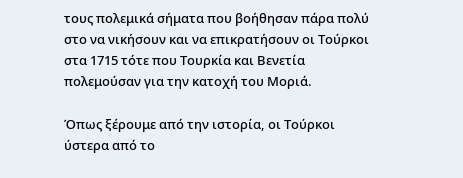τους πολεμικά σήματα που βοήθησαν πάρα πολύ στο να νικήσουν και να επικρατήσουν οι Τούρκοι στα 1715 τότε που Τουρκία και Βενετία πολεμούσαν για την κατοχή του Μοριά.

Όπως ξέρουμε από την ιστορία, οι Τούρκοι ύστερα από το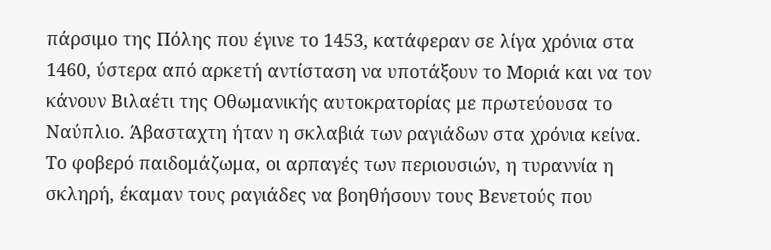πάρσιμο της Πόλης που έγινε το 1453, κατάφεραν σε λίγα χρόνια στα 1460, ύστερα από αρκετή αντίσταση να υποτάξουν το Μοριά και να τον κάνουν Βιλαέτι της Οθωμανικής αυτοκρατορίας με πρωτεύουσα το Ναύπλιο. Άβασταχτη ήταν η σκλαβιά των ραγιάδων στα χρόνια κείνα. Το φοβερό παιδομάζωμα, οι αρπαγές των περιουσιών, η τυραννία η σκληρή, έκαμαν τους ραγιάδες να βοηθήσουν τους Βενετούς που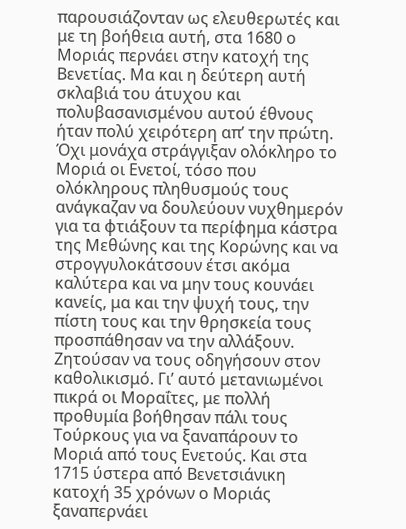παρουσιάζονταν ως ελευθερωτές και με τη βοήθεια αυτή, στα 1680 ο Μοριάς περνάει στην κατοχή της Βενετίας. Μα και η δεύτερη αυτή σκλαβιά του άτυχου και πολυβασανισμένου αυτού έθνους ήταν πολύ χειρότερη απ’ την πρώτη. Όχι μονάχα στράγγιξαν ολόκληρο το Μοριά οι Ενετοί, τόσο που ολόκληρους πληθυσμούς τους ανάγκαζαν να δουλεύουν νυχθημερόν για τα φτιάξουν τα περίφημα κάστρα της Μεθώνης και της Κορώνης και να στρογγυλοκάτσουν έτσι ακόμα καλύτερα και να μην τους κουνάει κανείς, μα και την ψυχή τους, την πίστη τους και την θρησκεία τους προσπάθησαν να την αλλάξουν. Ζητούσαν να τους οδηγήσουν στον καθολικισμό. Γι’ αυτό μετανιωμένοι πικρά οι Μοραΐτες, με πολλή προθυμία βοήθησαν πάλι τους Τούρκους για να ξαναπάρουν το Μοριά από τους Ενετούς. Και στα 1715 ύστερα από Βενετσιάνικη κατοχή 35 χρόνων ο Μοριάς ξαναπερνάει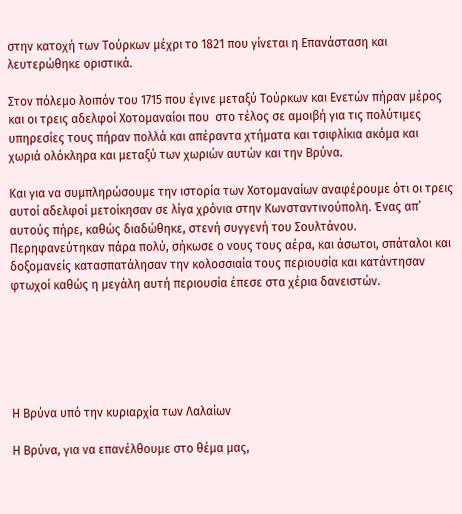στην κατοχή των Τούρκων μέχρι το 1821 που γίνεται η Επανάσταση και λευτερώθηκε οριστικά.

Στον πόλεμο λοιπόν του 1715 που έγινε μεταξύ Τούρκων και Ενετών πήραν μέρος και οι τρεις αδελφοί Χοτομαναίοι που  στο τέλος σε αμοιβή για τις πολύτιμες υπηρεσίες τους πήραν πολλά και απέραντα χτήματα και τσιφλίκια ακόμα και χωριά ολόκληρα και μεταξύ των χωριών αυτών και την Βρύνα.

Και για να συμπληρώσουμε την ιστορία των Χοτομαναίων αναφέρουμε ότι οι τρεις αυτοί αδελφοί μετοίκησαν σε λίγα χρόνια στην Κωνσταντινούπολη. Ένας απ’ αυτούς πήρε, καθώς διαδώθηκε, στενή συγγενή του Σουλτάνου. Περηφανεύτηκαν πάρα πολύ, σήκωσε ο νους τους αέρα, και άσωτοι, σπάταλοι και δοξομανείς κατασπατάλησαν την κολοσσιαία τους περιουσία και κατάντησαν φτωχοί καθώς η μεγάλη αυτή περιουσία έπεσε στα χέρια δανειστών.






Η Βρύνα υπό την κυριαρχία των Λαλαίων

Η Βρύνα, για να επανέλθουμε στο θέμα μας,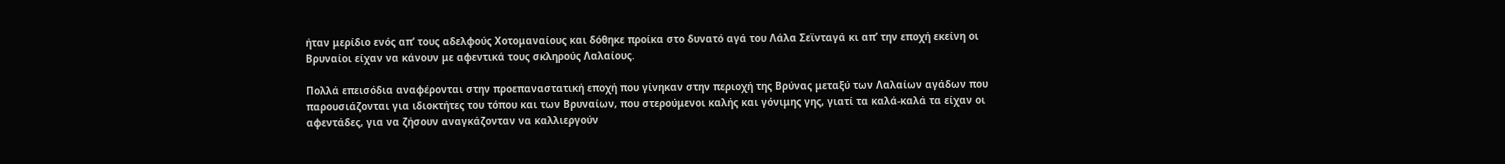ήταν μερίδιο ενός απ’ τους αδελφούς Χοτομαναίους και δόθηκε προίκα στο δυνατό αγά του Λάλα Σεϊνταγά κι απ’ την εποχή εκείνη οι Βρυναίοι είχαν να κάνουν με αφεντικά τους σκληρούς Λαλαίους.

Πολλά επεισόδια αναφέρονται στην προεπαναστατική εποχή που γίνηκαν στην περιοχή της Βρύνας μεταξύ των Λαλαίων αγάδων που παρουσιάζονται για ιδιοκτήτες του τόπου και των Βρυναίων, που στερούμενοι καλής και γόνιμης γης, γιατί τα καλά-καλά τα είχαν οι αφεντάδες, για να ζήσουν αναγκάζονταν να καλλιεργούν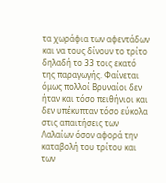τα χωράφια των αφεντάδων και να τους δίνουν το τρίτο δηλαδή το 33 τοις εκατό της παραγωγής. Φαίνεται όμως πολλοί Βρυναίοι δεν ήταν και τόσο πειθήνιοι και δεν υπέκυπταν τόσο εύκολα στις απαιτήσεις των Λαλαίων όσον αφορά την καταβολή του τρίτου και των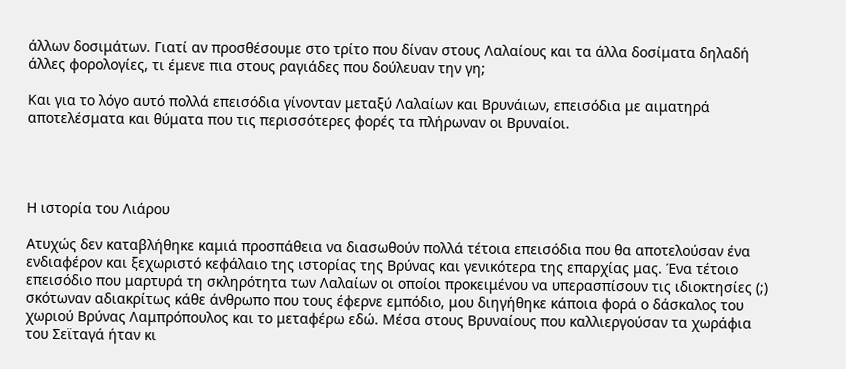άλλων δοσιμάτων. Γιατί αν προσθέσουμε στο τρίτο που δίναν στους Λαλαίους και τα άλλα δοσίματα δηλαδή άλλες φορολογίες, τι έμενε πια στους ραγιάδες που δούλευαν την γη;

Και για το λόγο αυτό πολλά επεισόδια γίνονταν μεταξύ Λαλαίων και Βρυνάιων, επεισόδια με αιματηρά αποτελέσματα και θύματα που τις περισσότερες φορές τα πλήρωναν οι Βρυναίοι.




Η ιστορία του Λιάρου

Ατυχώς δεν καταβλήθηκε καμιά προσπάθεια να διασωθούν πολλά τέτοια επεισόδια που θα αποτελούσαν ένα ενδιαφέρον και ξεχωριστό κεφάλαιο της ιστορίας της Βρύνας και γενικότερα της επαρχίας μας. Ένα τέτοιο επεισόδιο που μαρτυρά τη σκληρότητα των Λαλαίων οι οποίοι προκειμένου να υπερασπίσουν τις ιδιοκτησίες (;) σκότωναν αδιακρίτως κάθε άνθρωπο που τους έφερνε εμπόδιο, μου διηγήθηκε κάποια φορά ο δάσκαλος του χωριού Βρύνας Λαμπρόπουλος και το μεταφέρω εδώ. Μέσα στους Βρυναίους που καλλιεργούσαν τα χωράφια του Σεϊταγά ήταν κι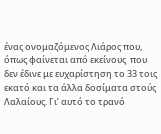ένας ονομαζόμενος Λιάρος που, όπως φαίνεται από εκείνους  που δεν έδινε με ευχαρίστηση το 33 τοις εκατό και τα άλλα δοσίματα στούς Λαλαίους. Γι’ αυτό το τρανό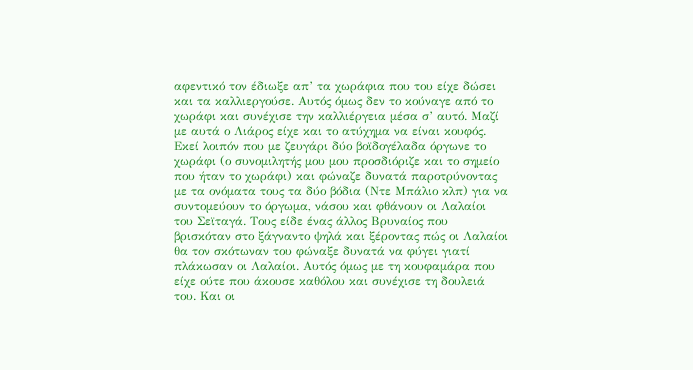αφεντικό τον έδιωξε απ’ τα χωράφια που του είχε δώσει και τα καλλιεργούσε. Αυτός όμως δεν το κούναγε από το χωράφι και συνέχισε την καλλιέργεια μέσα σ’ αυτό. Μαζί με αυτά ο Λιάρος είχε και το ατύχημα να είναι κουφός. Εκεί λοιπόν που με ζευγάρι δύο βοϊδογέλαδα όργωνε το χωράφι (ο συνομιλητής μου μου προσδιόριζε και το σημείο που ήταν το χωράφι) και φώναζε δυνατά παροτρύνοντας με τα ονόματα τους τα δύο βόδια (Ντε Μπάλιο κλπ) για να συντομεύουν το όργωμα, νάσου και φθάνουν οι Λαλαίοι του Σεϊταγά. Τους είδε ένας άλλος Βρυναίος που βρισκόταν στο ξάγναντο ψηλά και ξέροντας πώς οι Λαλαίοι θα τον σκότωναν του φώναξε δυνατά να φύγει γιατί πλάκωσαν οι Λαλαίοι. Αυτός όμως με τη κουφαμάρα που είχε ούτε που άκουσε καθόλου και συνέχισε τη δουλειά του. Και οι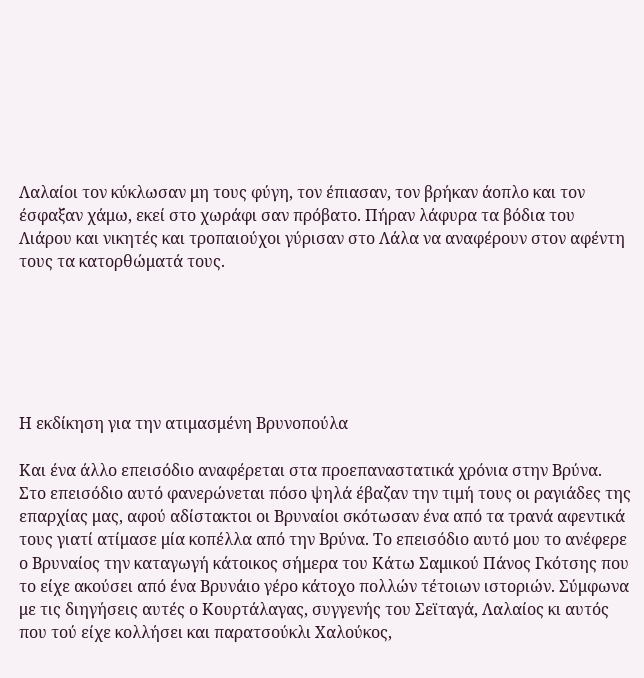Λαλαίοι τον κύκλωσαν μη τους φύγη, τον έπιασαν, τον βρήκαν άοπλο και τον έσφαξαν χάμω, εκεί στο χωράφι σαν πρόβατο. Πήραν λάφυρα τα βόδια του Λιάρου και νικητές και τροπαιούχοι γύρισαν στο Λάλα να αναφέρουν στον αφέντη τους τα κατορθώματά τους.






Η εκδίκηση για την ατιμασμένη Βρυνοπούλα

Και ένα άλλο επεισόδιο αναφέρεται στα προεπαναστατικά χρόνια στην Βρύνα. Στο επεισόδιο αυτό φανερώνεται πόσο ψηλά έβαζαν την τιμή τους οι ραγιάδες της επαρχίας μας, αφού αδίστακτοι οι Βρυναίοι σκότωσαν ένα από τα τρανά αφεντικά τους γιατί ατίμασε μία κοπέλλα από την Βρύνα. Το επεισόδιο αυτό μου το ανέφερε ο Βρυναίος την καταγωγή κάτοικος σήμερα του Κάτω Σαμικού Πάνος Γκότσης που το είχε ακούσει από ένα Βρυνάιο γέρο κάτοχο πολλών τέτοιων ιστοριών. Σύμφωνα με τις διηγήσεις αυτές ο Κουρτάλαγας, συγγενής του Σεϊταγά, Λαλαίος κι αυτός που τού είχε κολλήσει και παρατσούκλι Χαλούκος,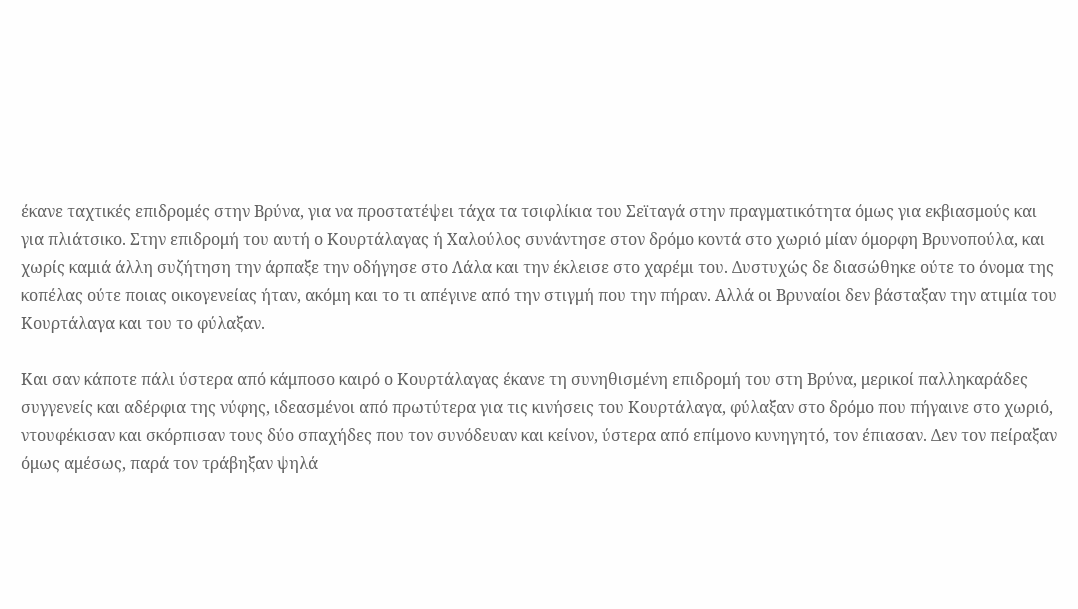έκανε ταχτικές επιδρομές στην Βρύνα, για να προστατέψει τάχα τα τσιφλίκια του Σεϊταγά στην πραγματικότητα όμως για εκβιασμούς και για πλιάτσικο. Στην επιδρομή του αυτή ο Κουρτάλαγας ή Χαλούλος συνάντησε στον δρόμο κοντά στο χωριό μίαν όμορφη Βρυνοπούλα, και χωρίς καμιά άλλη συζήτηση την άρπαξε την οδήγησε στο Λάλα και την έκλεισε στο χαρέμι του. Δυστυχώς δε διασώθηκε ούτε το όνομα της κοπέλας ούτε ποιας οικογενείας ήταν, ακόμη και το τι απέγινε από την στιγμή που την πήραν. Αλλά οι Βρυναίοι δεν βάσταξαν την ατιμία του Κουρτάλαγα και του το φύλαξαν.

Και σαν κάποτε πάλι ύστερα από κάμποσο καιρό ο Κουρτάλαγας έκανε τη συνηθισμένη επιδρομή του στη Βρύνα, μερικοί παλληκαράδες συγγενείς και αδέρφια της νύφης, ιδεασμένοι από πρωτύτερα για τις κινήσεις του Κουρτάλαγα, φύλαξαν στο δρόμο που πήγαινε στο χωριό, ντουφέκισαν και σκόρπισαν τους δύο σπαχήδες που τον συνόδευαν και κείνον, ύστερα από επίμονο κυνηγητό, τον έπιασαν. Δεν τον πείραξαν όμως αμέσως, παρά τον τράβηξαν ψηλά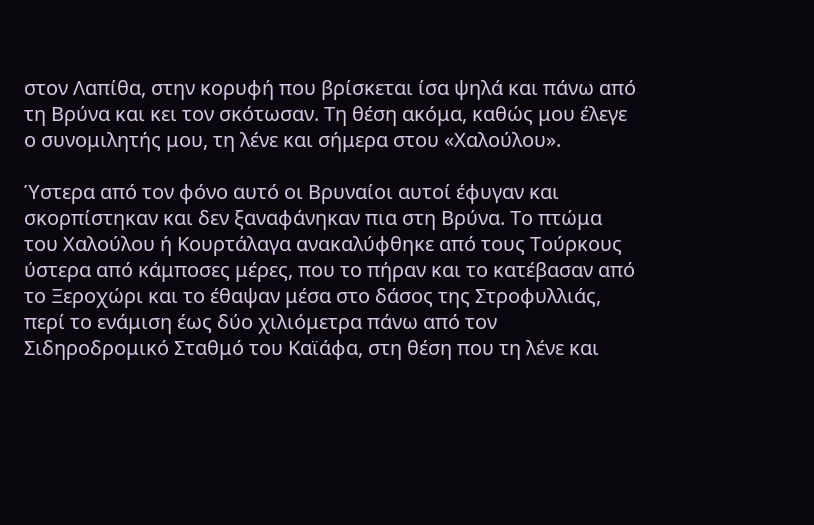στον Λαπίθα, στην κορυφή που βρίσκεται ίσα ψηλά και πάνω από τη Βρύνα και κει τον σκότωσαν. Τη θέση ακόμα, καθώς μου έλεγε ο συνομιλητής μου, τη λένε και σήμερα στου «Χαλούλου».

Ύστερα από τον φόνο αυτό οι Βρυναίοι αυτοί έφυγαν και σκορπίστηκαν και δεν ξαναφάνηκαν πια στη Βρύνα. Το πτώμα του Χαλούλου ή Κουρτάλαγα ανακαλύφθηκε από τους Τούρκους ύστερα από κάμποσες μέρες, που το πήραν και το κατέβασαν από το Ξεροχώρι και το έθαψαν μέσα στο δάσος της Στροφυλλιάς, περί το ενάμιση έως δύο χιλιόμετρα πάνω από τον Σιδηροδρομικό Σταθμό του Καϊάφα, στη θέση που τη λένε και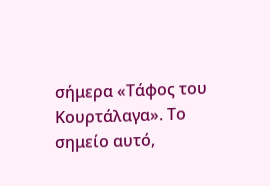σήμερα «Τάφος του Κουρτάλαγα». Το σημείο αυτό,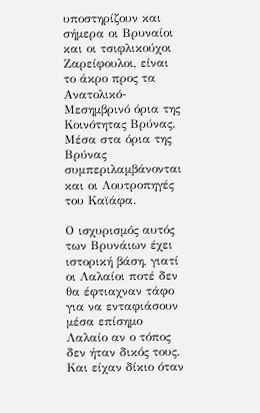υποστηρίζουν και σήμερα οι Βρυναίοι και οι τσιφλικούχοι Ζαρείφουλοι, είναι το άκρο προς τα Ανατολικό-Μεσημβρινό όρια της Κοινότητας Βρύνας. Μέσα στα όρια της Βρύνας συμπεριλαμβάνονται και οι Λουτροπηγές του Καϊάφα.

Ο ισχυρισμός αυτός των Βρυνάιων έχει ιστορική βάση, γιατί οι Λαλαίοι ποτέ δεν θα έφτιαχναν τάφο για να ενταφιάσουν μέσα επίσημο Λαλαίο αν ο τόπος δεν ήταν δικός τους. Και είχαν δίκιο όταν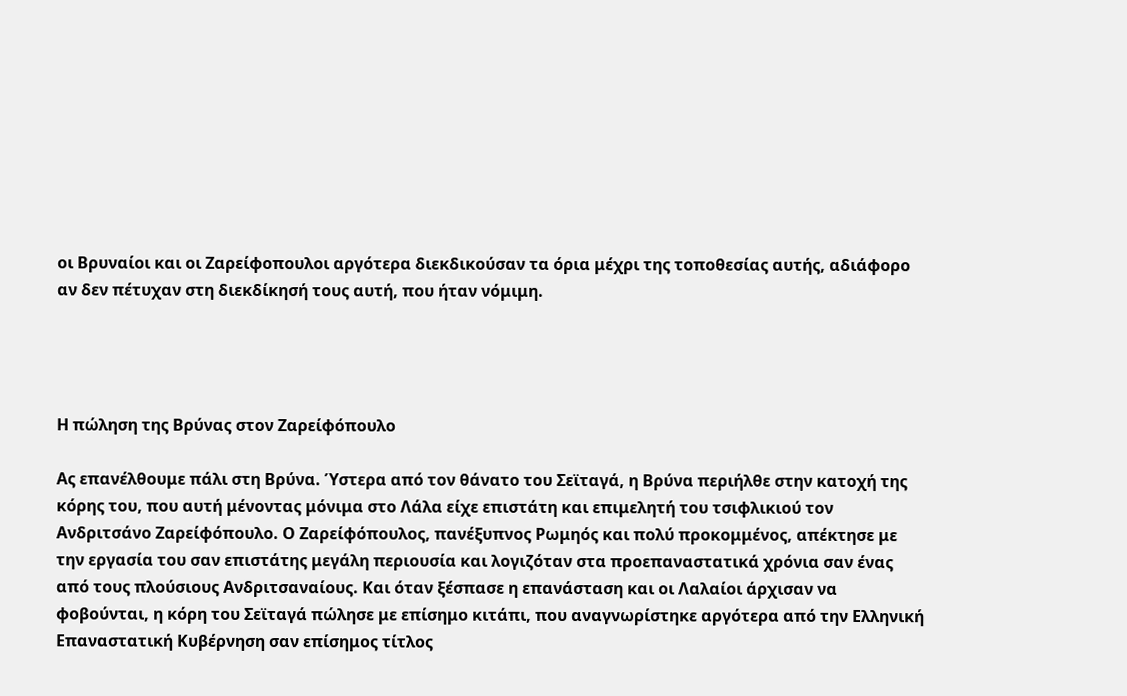οι Βρυναίοι και οι Ζαρείφοπουλοι αργότερα διεκδικούσαν τα όρια μέχρι της τοποθεσίας αυτής, αδιάφορο αν δεν πέτυχαν στη διεκδίκησή τους αυτή, που ήταν νόμιμη.




Η πώληση της Βρύνας στον Ζαρείφόπουλο

Ας επανέλθουμε πάλι στη Βρύνα. Ύστερα από τον θάνατο του Σεϊταγά, η Βρύνα περιήλθε στην κατοχή της κόρης του, που αυτή μένοντας μόνιμα στο Λάλα είχε επιστάτη και επιμελητή του τσιφλικιού τον Ανδριτσάνο Ζαρείφόπουλο. Ο Ζαρείφόπουλος, πανέξυπνος Ρωμηός και πολύ προκομμένος, απέκτησε με την εργασία του σαν επιστάτης μεγάλη περιουσία και λογιζόταν στα προεπαναστατικά χρόνια σαν ένας από τους πλούσιους Ανδριτσαναίους. Και όταν ξέσπασε η επανάσταση και οι Λαλαίοι άρχισαν να φοβούνται, η κόρη του Σεϊταγά πώλησε με επίσημο κιτάπι, που αναγνωρίστηκε αργότερα από την Ελληνική Επαναστατική Κυβέρνηση σαν επίσημος τίτλος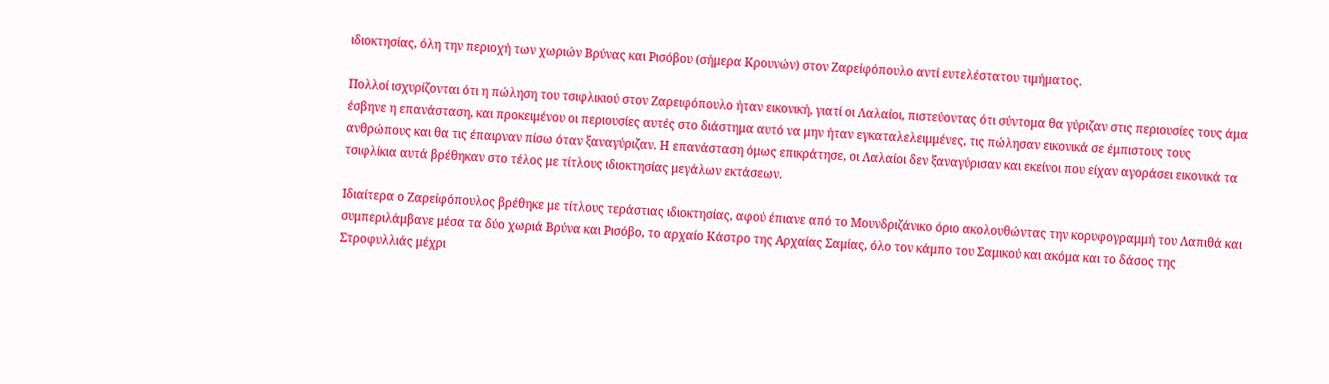ιδιοκτησίας, όλη την περιοχή των χωριών Βρύνας και Ρισόβου (σήμερα Κρουνών) στον Ζαρείφόπουλο αντί ευτελέστατου τιμήματος.

Πολλοί ισχυρίζονται ότι η πώληση του τσιφλικιού στον Ζαρειφόπουλο ήταν εικονική, γιατί οι Λαλαίοι, πιστεύοντας ότι σύντομα θα γύριζαν στις περιουσίες τους άμα έσβηνε η επανάσταση, και προκειμένου οι περιουσίες αυτές στο διάστημα αυτό να μην ήταν εγκαταλελειμμένες, τις πώλησαν εικονικά σε έμπιστους τους ανθρώπους και θα τις έπαιρναν πίσω όταν ξαναγύριζαν. Η επανάσταση όμως επικράτησε, οι Λαλαίοι δεν ξαναγύρισαν και εκείνοι που είχαν αγοράσει εικονικά τα τσιφλίκια αυτά βρέθηκαν στο τέλος με τίτλους ιδιοκτησίας μεγάλων εκτάσεων.

Ιδιαίτερα ο Ζαρείφόπουλος βρέθηκε με τίτλους τεράστιας ιδιοκτησίας, αφού έπιανε από το Μουνδριζάνικο όριο ακολουθώντας την κορυφογραμμή του Λαπιθά και συμπεριλάμβανε μέσα τα δύο χωριά Βρύνα και Ρισόβο, το αρχαίο Κάστρο της Αρχαίας Σαμίας, όλο τον κάμπο του Σαμικού και ακόμα και το δάσος της Στροφυλλιάς μέχρι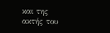και της ακτής του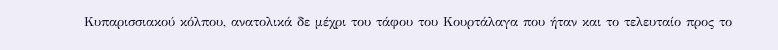Κυπαρισσιακού κόλπου, ανατολικά δε μέχρι του τάφου του Κουρτάλαγα που ήταν και το τελευταίο προς το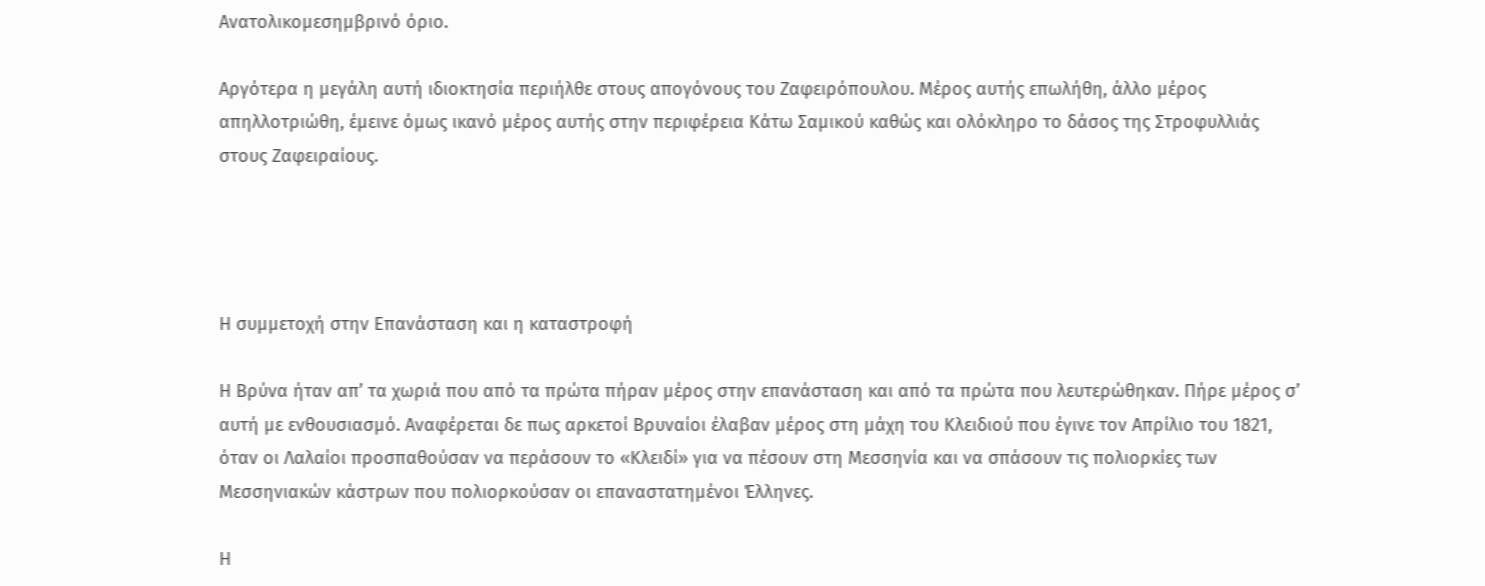Ανατολικομεσημβρινό όριο.

Αργότερα η μεγάλη αυτή ιδιοκτησία περιήλθε στους απογόνους του Ζαφειρόπουλου. Μέρος αυτής επωλήθη, άλλο μέρος απηλλοτριώθη, έμεινε όμως ικανό μέρος αυτής στην περιφέρεια Κάτω Σαμικού καθώς και ολόκληρο το δάσος της Στροφυλλιάς στους Ζαφειραίους.




Η συμμετοχή στην Επανάσταση και η καταστροφή

Η Βρύνα ήταν απ’ τα χωριά που από τα πρώτα πήραν μέρος στην επανάσταση και από τα πρώτα που λευτερώθηκαν. Πήρε μέρος σ’ αυτή με ενθουσιασμό. Αναφέρεται δε πως αρκετοί Βρυναίοι έλαβαν μέρος στη μάχη του Κλειδιού που έγινε τον Απρίλιο του 1821, όταν οι Λαλαίοι προσπαθούσαν να περάσουν το «Κλειδί» για να πέσουν στη Μεσσηνία και να σπάσουν τις πολιορκίες των Μεσσηνιακών κάστρων που πολιορκούσαν οι επαναστατημένοι Έλληνες.

Η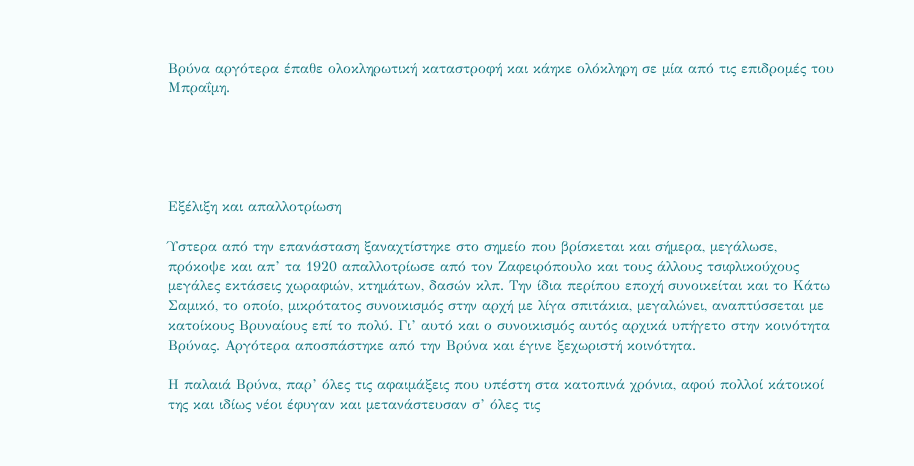Βρύνα αργότερα έπαθε ολοκληρωτική καταστροφή και κάηκε ολόκληρη σε μία από τις επιδρομές του Μπραΐμη.





Εξέλιξη και απαλλοτρίωση

Ύστερα από την επανάσταση ξαναχτίστηκε στο σημείο που βρίσκεται και σήμερα, μεγάλωσε, πρόκοψε και απ’ τα 1920 απαλλοτρίωσε από τον Ζαφειρόπουλο και τους άλλους τσιφλικούχους μεγάλες εκτάσεις χωραφιών, κτημάτων, δασών κλπ. Την ίδια περίπου εποχή συνοικείται και το Κάτω Σαμικό, το οποίο, μικρότατος συνοικισμός στην αρχή με λίγα σπιτάκια, μεγαλώνει, αναπτύσσεται με κατοίκους Βρυναίους επί το πολύ. Γι’ αυτό και ο συνοικισμός αυτός αρχικά υπήγετο στην κοινότητα Βρύνας. Αργότερα αποσπάστηκε από την Βρύνα και έγινε ξεχωριστή κοινότητα.

Η παλαιά Βρύνα, παρ’ όλες τις αφαιμάξεις που υπέστη στα κατοπινά χρόνια, αφού πολλοί κάτοικοί της και ιδίως νέοι έφυγαν και μετανάστευσαν σ’ όλες τις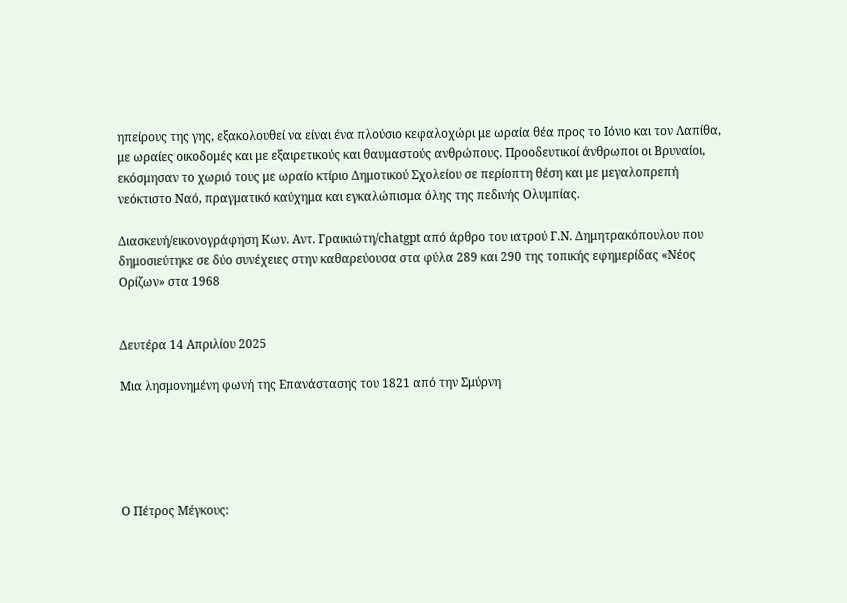ηπείρους της γης, εξακολουθεί να είναι ένα πλούσιο κεφαλοχώρι με ωραία θέα προς το Ιόνιο και τον Λαπίθα, με ωραίες οικοδομές και με εξαιρετικούς και θαυμαστούς ανθρώπους. Προοδευτικοί άνθρωποι οι Βρυναίοι, εκόσμησαν το χωριό τους με ωραίο κτίριο Δημοτικού Σχολείου σε περίοπτη θέση και με μεγαλοπρεπή νεόκτιστο Ναό, πραγματικό καύχημα και εγκαλώπισμα όλης της πεδινής Ολυμπίας.

Διασκευή/εικονογράφηση Κων. Αντ. Γραικιώτη/chatgpt από άρθρο του ιατρού Γ.Ν. Δημητρακόπουλου που δημοσιεύτηκε σε δύο συνέχειες στην καθαρεύουσα στα φύλα 289 και 290 της τοπικής εφημερίδας «Νέος Ορίζων» στα 1968


Δευτέρα 14 Απριλίου 2025

Μια λησμονημένη φωνή της Επανάστασης του 1821 από την Σμύρνη





Ο Πέτρος Μέγκους: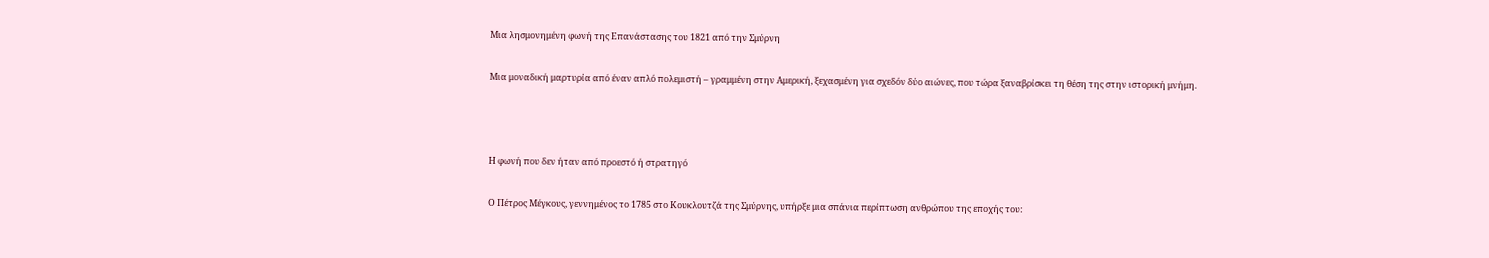Μια λησμονημένη φωνή της Επανάστασης του 1821 από την Σμύρνη

Μια μοναδική μαρτυρία από έναν απλό πολεμιστή – γραμμένη στην Αμερική, ξεχασμένη για σχεδόν δύο αιώνες, που τώρα ξαναβρίσκει τη θέση της στην ιστορική μνήμη.



Η φωνή που δεν ήταν από προεστό ή στρατηγό

Ο Πέτρος Μέγκους, γεννημένος το 1785 στο Κουκλουτζά της Σμύρνης, υπήρξε μια σπάνια περίπτωση ανθρώπου της εποχής του: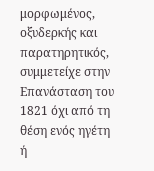μορφωμένος, οξυδερκής και παρατηρητικός, συμμετείχε στην Επανάσταση του 1821 όχι από τη θέση ενός ηγέτη ή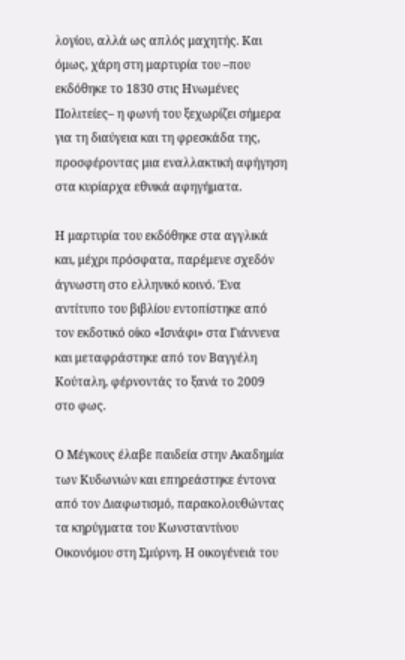λογίου, αλλά ως απλός μαχητής. Και όμως, χάρη στη μαρτυρία του –που εκδόθηκε το 1830 στις Ηνωμένες Πολιτείες– η φωνή του ξεχωρίζει σήμερα για τη διαύγεια και τη φρεσκάδα της, προσφέροντας μια εναλλακτική αφήγηση στα κυρίαρχα εθνικά αφηγήματα.

Η μαρτυρία του εκδόθηκε στα αγγλικά και, μέχρι πρόσφατα, παρέμενε σχεδόν άγνωστη στο ελληνικό κοινό. Ένα αντίτυπο του βιβλίου εντοπίστηκε από τον εκδοτικό οίκο «Ισνάφι» στα Γιάννενα και μεταφράστηκε από τον Βαγγέλη Κούταλη, φέρνοντάς το ξανά το 2009 στο φως.

Ο Μέγκους έλαβε παιδεία στην Ακαδημία των Κυδωνιών και επηρεάστηκε έντονα από τον Διαφωτισμό, παρακολουθώντας τα κηρύγματα του Κωνσταντίνου Οικονόμου στη Σμύρνη. Η οικογένειά του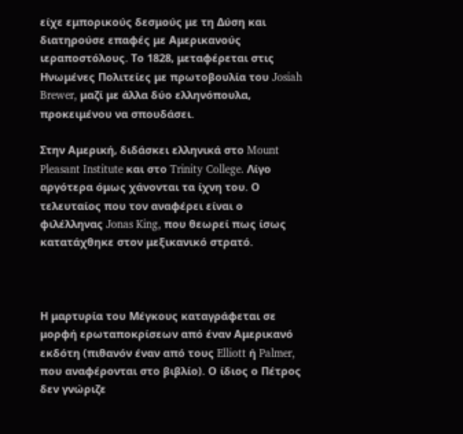είχε εμπορικούς δεσμούς με τη Δύση και διατηρούσε επαφές με Αμερικανούς ιεραποστόλους. Το 1828, μεταφέρεται στις Ηνωμένες Πολιτείες με πρωτοβουλία του Josiah Brewer, μαζί με άλλα δύο ελληνόπουλα, προκειμένου να σπουδάσει.

Στην Αμερική, διδάσκει ελληνικά στο Mount Pleasant Institute και στο Trinity College. Λίγο αργότερα όμως χάνονται τα ίχνη του. Ο τελευταίος που τον αναφέρει είναι ο φιλέλληνας Jonas King, που θεωρεί πως ίσως κατατάχθηκε στον μεξικανικό στρατό.



Η μαρτυρία του Μέγκους καταγράφεται σε μορφή ερωταποκρίσεων από έναν Αμερικανό εκδότη (πιθανόν έναν από τους Elliott ή Palmer, που αναφέρονται στο βιβλίο). Ο ίδιος ο Πέτρος δεν γνώριζε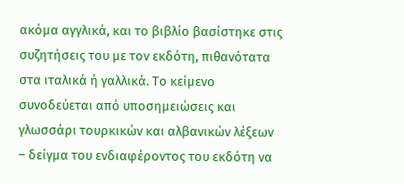ακόμα αγγλικά, και το βιβλίο βασίστηκε στις συζητήσεις του με τον εκδότη, πιθανότατα στα ιταλικά ή γαλλικά. Το κείμενο συνοδεύεται από υποσημειώσεις και γλωσσάρι τουρκικών και αλβανικών λέξεων – δείγμα του ενδιαφέροντος του εκδότη να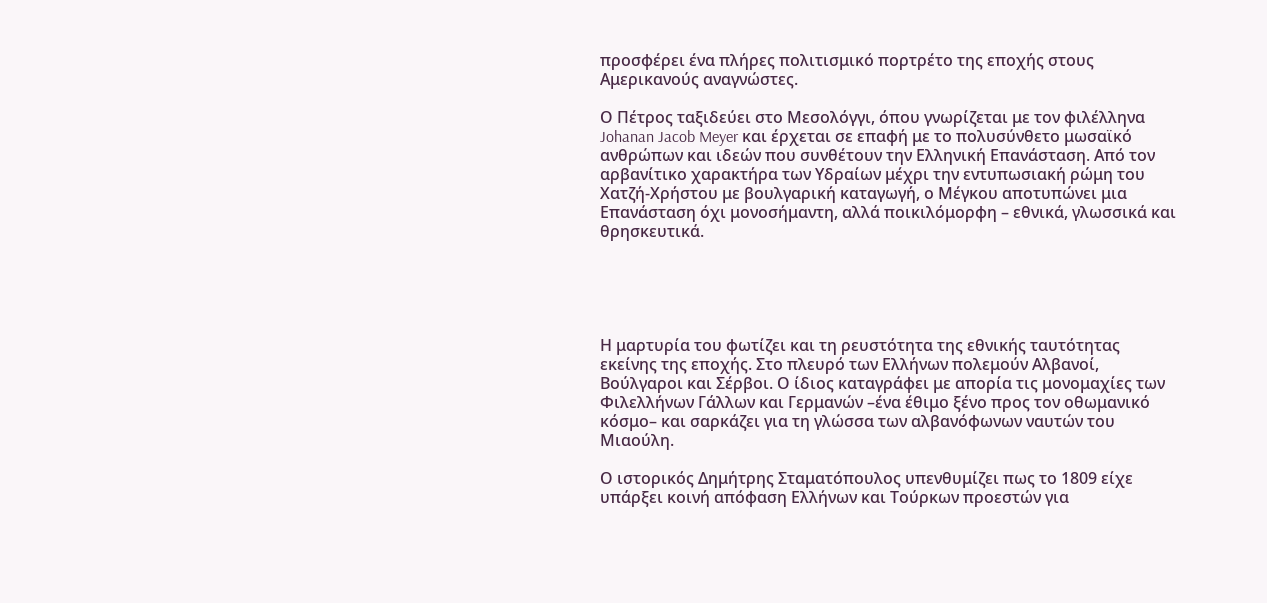προσφέρει ένα πλήρες πολιτισμικό πορτρέτο της εποχής στους Αμερικανούς αναγνώστες.

Ο Πέτρος ταξιδεύει στο Μεσολόγγι, όπου γνωρίζεται με τον φιλέλληνα Johanan Jacob Meyer και έρχεται σε επαφή με το πολυσύνθετο μωσαϊκό ανθρώπων και ιδεών που συνθέτουν την Ελληνική Επανάσταση. Από τον αρβανίτικο χαρακτήρα των Υδραίων μέχρι την εντυπωσιακή ρώμη του Χατζή-Χρήστου με βουλγαρική καταγωγή, ο Μέγκου αποτυπώνει μια Επανάσταση όχι μονοσήμαντη, αλλά ποικιλόμορφη – εθνικά, γλωσσικά και θρησκευτικά.





Η μαρτυρία του φωτίζει και τη ρευστότητα της εθνικής ταυτότητας εκείνης της εποχής. Στο πλευρό των Ελλήνων πολεμούν Αλβανοί, Βούλγαροι και Σέρβοι. Ο ίδιος καταγράφει με απορία τις μονομαχίες των Φιλελλήνων Γάλλων και Γερμανών –ένα έθιμο ξένο προς τον οθωμανικό κόσμο– και σαρκάζει για τη γλώσσα των αλβανόφωνων ναυτών του Μιαούλη.

Ο ιστορικός Δημήτρης Σταματόπουλος υπενθυμίζει πως το 1809 είχε υπάρξει κοινή απόφαση Ελλήνων και Τούρκων προεστών για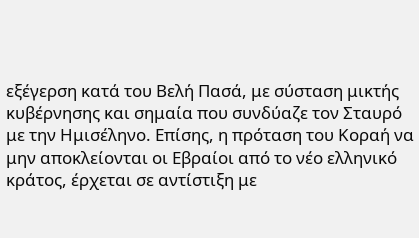εξέγερση κατά του Βελή Πασά, με σύσταση μικτής κυβέρνησης και σημαία που συνδύαζε τον Σταυρό με την Ημισέληνο. Επίσης, η πρόταση του Κοραή να μην αποκλείονται οι Εβραίοι από το νέο ελληνικό κράτος, έρχεται σε αντίστιξη με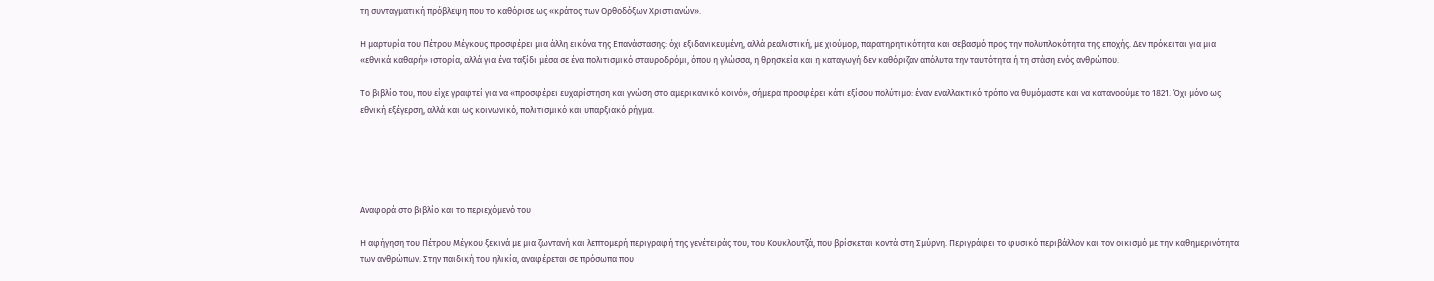τη συνταγματική πρόβλεψη που το καθόρισε ως «κράτος των Ορθοδόξων Χριστιανών».

Η μαρτυρία του Πέτρου Μέγκους προσφέρει μια άλλη εικόνα της Επανάστασης: όχι εξιδανικευμένη, αλλά ρεαλιστική, με χιούμορ, παρατηρητικότητα και σεβασμό προς την πολυπλοκότητα της εποχής. Δεν πρόκειται για μια «εθνικά καθαρή» ιστορία, αλλά για ένα ταξίδι μέσα σε ένα πολιτισμικό σταυροδρόμι, όπου η γλώσσα, η θρησκεία και η καταγωγή δεν καθόριζαν απόλυτα την ταυτότητα ή τη στάση ενός ανθρώπου.

Το βιβλίο του, που είχε γραφτεί για να «προσφέρει ευχαρίστηση και γνώση στο αμερικανικό κοινό», σήμερα προσφέρει κάτι εξίσου πολύτιμο: έναν εναλλακτικό τρόπο να θυμόμαστε και να κατανοούμε το 1821. Όχι μόνο ως εθνική εξέγερση, αλλά και ως κοινωνικό, πολιτισμικό και υπαρξιακό ρήγμα.





Αναφορά στο βιβλίο και το περιεχόμενό του

Η αφήγηση του Πέτρου Μέγκου ξεκινά με μια ζωντανή και λεπτομερή περιγραφή της γενέτειράς του, του Κουκλουτζά, που βρίσκεται κοντά στη Σμύρνη. Περιγράφει το φυσικό περιβάλλον και τον οικισμό με την καθημερινότητα των ανθρώπων. Στην παιδική του ηλικία, αναφέρεται σε πρόσωπα που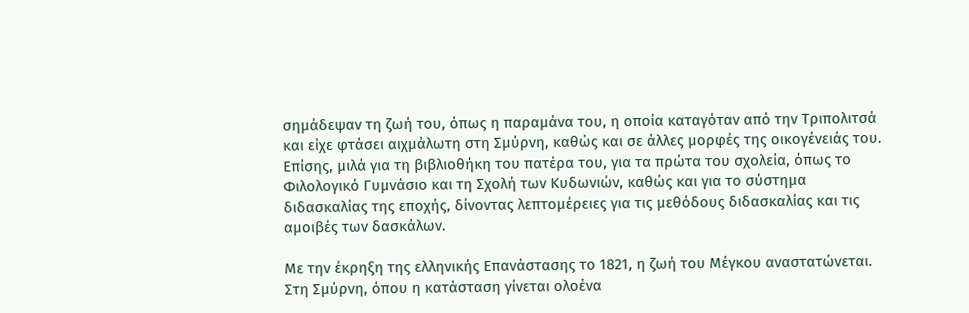σημάδεψαν τη ζωή του, όπως η παραμάνα του, η οποία καταγόταν από την Τριπολιτσά και είχε φτάσει αιχμάλωτη στη Σμύρνη, καθώς και σε άλλες μορφές της οικογένειάς του. Επίσης, μιλά για τη βιβλιοθήκη του πατέρα του, για τα πρώτα του σχολεία, όπως το Φιλολογικό Γυμνάσιο και τη Σχολή των Κυδωνιών, καθώς και για το σύστημα διδασκαλίας της εποχής, δίνοντας λεπτομέρειες για τις μεθόδους διδασκαλίας και τις αμοιβές των δασκάλων.

Με την έκρηξη της ελληνικής Επανάστασης το 1821, η ζωή του Μέγκου αναστατώνεται. Στη Σμύρνη, όπου η κατάσταση γίνεται ολοένα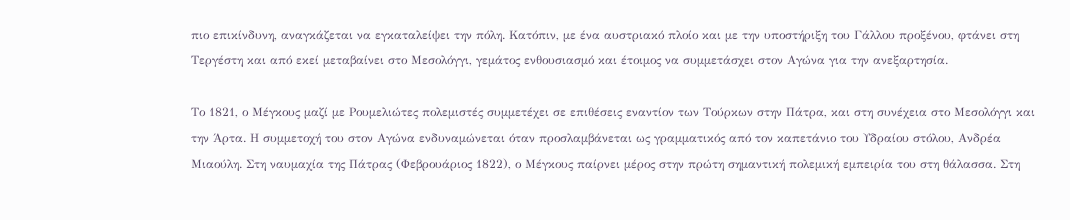πιο επικίνδυνη, αναγκάζεται να εγκαταλείψει την πόλη. Κατόπιν, με ένα αυστριακό πλοίο και με την υποστήριξη του Γάλλου προξένου, φτάνει στη Τεργέστη και από εκεί μεταβαίνει στο Μεσολόγγι, γεμάτος ενθουσιασμό και έτοιμος να συμμετάσχει στον Αγώνα για την ανεξαρτησία.

Το 1821, ο Μέγκους μαζί με Ρουμελιώτες πολεμιστές συμμετέχει σε επιθέσεις εναντίον των Τούρκων στην Πάτρα, και στη συνέχεια στο Μεσολόγγι και την Άρτα. Η συμμετοχή του στον Αγώνα ενδυναμώνεται όταν προσλαμβάνεται ως γραμματικός από τον καπετάνιο του Υδραίου στόλου, Ανδρέα Μιαούλη. Στη ναυμαχία της Πάτρας (Φεβρουάριος 1822), ο Μέγκους παίρνει μέρος στην πρώτη σημαντική πολεμική εμπειρία του στη θάλασσα. Στη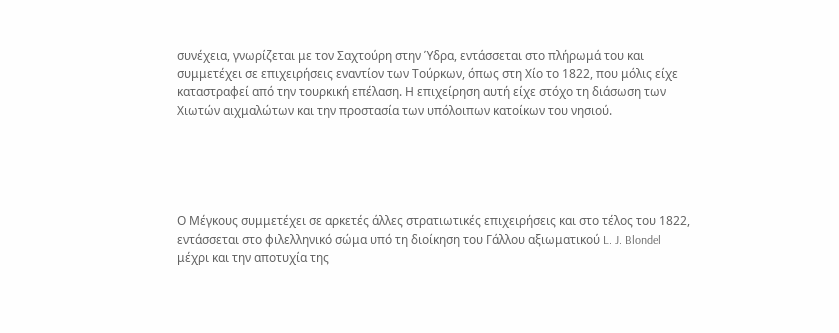συνέχεια, γνωρίζεται με τον Σαχτούρη στην Ύδρα, εντάσσεται στο πλήρωμά του και συμμετέχει σε επιχειρήσεις εναντίον των Τούρκων, όπως στη Χίο το 1822, που μόλις είχε καταστραφεί από την τουρκική επέλαση. Η επιχείρηση αυτή είχε στόχο τη διάσωση των Χιωτών αιχμαλώτων και την προστασία των υπόλοιπων κατοίκων του νησιού.





Ο Μέγκους συμμετέχει σε αρκετές άλλες στρατιωτικές επιχειρήσεις και στο τέλος του 1822, εντάσσεται στο φιλελληνικό σώμα υπό τη διοίκηση του Γάλλου αξιωματικού L. J. Blondel μέχρι και την αποτυχία της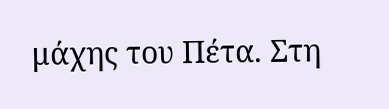μάχης του Πέτα. Στη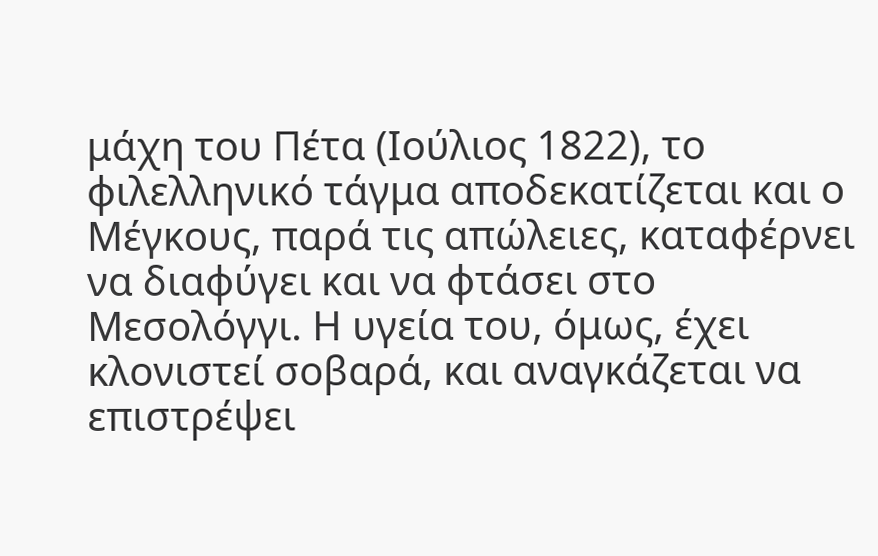μάχη του Πέτα (Ιούλιος 1822), το φιλελληνικό τάγμα αποδεκατίζεται και ο Μέγκους, παρά τις απώλειες, καταφέρνει να διαφύγει και να φτάσει στο Μεσολόγγι. Η υγεία του, όμως, έχει κλονιστεί σοβαρά, και αναγκάζεται να επιστρέψει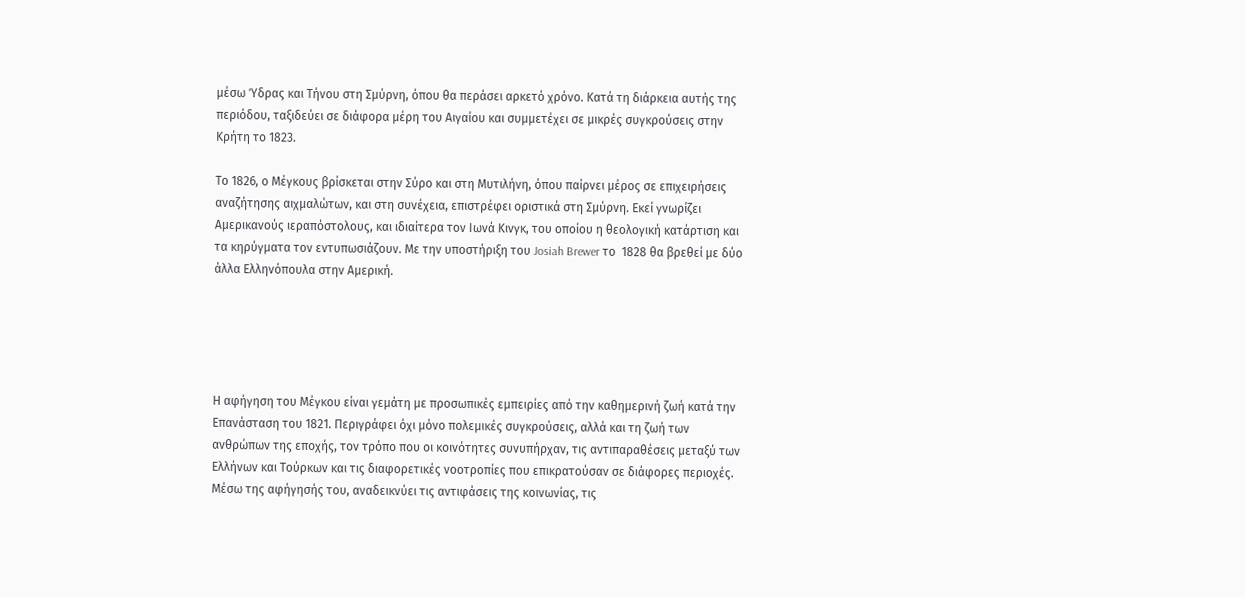μέσω Ύδρας και Τήνου στη Σμύρνη, όπου θα περάσει αρκετό χρόνο. Κατά τη διάρκεια αυτής της περιόδου, ταξιδεύει σε διάφορα μέρη του Αιγαίου και συμμετέχει σε μικρές συγκρούσεις στην Κρήτη το 1823.

Το 1826, ο Μέγκους βρίσκεται στην Σύρο και στη Μυτιλήνη, όπου παίρνει μέρος σε επιχειρήσεις αναζήτησης αιχμαλώτων, και στη συνέχεια, επιστρέφει οριστικά στη Σμύρνη. Εκεί γνωρίζει Αμερικανούς ιεραπόστολους, και ιδιαίτερα τον Ιωνά Κινγκ, του οποίου η θεολογική κατάρτιση και τα κηρύγματα τον εντυπωσιάζουν. Με την υποστήριξη του Josiah Brewer το  1828 θα βρεθεί με δύο άλλα Ελληνόπουλα στην Αμερική.





Η αφήγηση του Μέγκου είναι γεμάτη με προσωπικές εμπειρίες από την καθημερινή ζωή κατά την Επανάσταση του 1821. Περιγράφει όχι μόνο πολεμικές συγκρούσεις, αλλά και τη ζωή των ανθρώπων της εποχής, τον τρόπο που οι κοινότητες συνυπήρχαν, τις αντιπαραθέσεις μεταξύ των Ελλήνων και Τούρκων και τις διαφορετικές νοοτροπίες που επικρατούσαν σε διάφορες περιοχές. Μέσω της αφήγησής του, αναδεικνύει τις αντιφάσεις της κοινωνίας, τις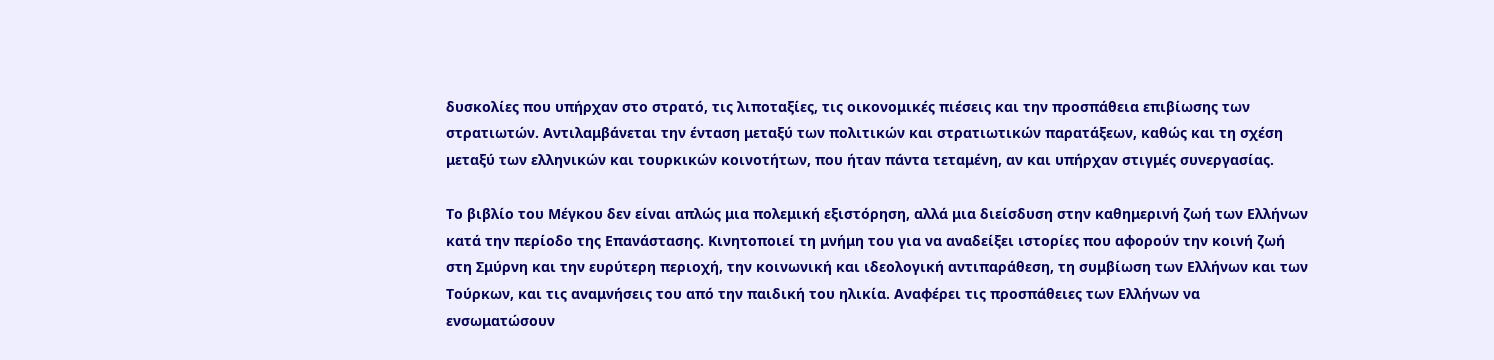δυσκολίες που υπήρχαν στο στρατό, τις λιποταξίες, τις οικονομικές πιέσεις και την προσπάθεια επιβίωσης των στρατιωτών. Αντιλαμβάνεται την ένταση μεταξύ των πολιτικών και στρατιωτικών παρατάξεων, καθώς και τη σχέση μεταξύ των ελληνικών και τουρκικών κοινοτήτων, που ήταν πάντα τεταμένη, αν και υπήρχαν στιγμές συνεργασίας.

Το βιβλίο του Μέγκου δεν είναι απλώς μια πολεμική εξιστόρηση, αλλά μια διείσδυση στην καθημερινή ζωή των Ελλήνων κατά την περίοδο της Επανάστασης. Κινητοποιεί τη μνήμη του για να αναδείξει ιστορίες που αφορούν την κοινή ζωή στη Σμύρνη και την ευρύτερη περιοχή, την κοινωνική και ιδεολογική αντιπαράθεση, τη συμβίωση των Ελλήνων και των Τούρκων, και τις αναμνήσεις του από την παιδική του ηλικία. Αναφέρει τις προσπάθειες των Ελλήνων να ενσωματώσουν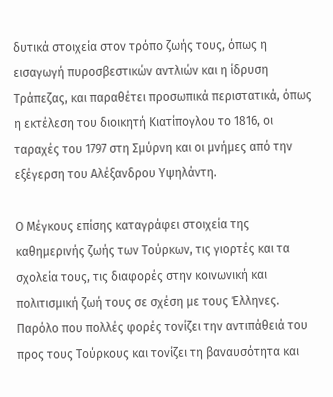δυτικά στοιχεία στον τρόπο ζωής τους, όπως η εισαγωγή πυροσβεστικών αντλιών και η ίδρυση Τράπεζας, και παραθέτει προσωπικά περιστατικά, όπως η εκτέλεση του διοικητή Κιατίπογλου το 1816, οι ταραχές του 1797 στη Σμύρνη και οι μνήμες από την εξέγερση του Αλέξανδρου Υψηλάντη.

Ο Μέγκους επίσης καταγράφει στοιχεία της καθημερινής ζωής των Τούρκων, τις γιορτές και τα σχολεία τους, τις διαφορές στην κοινωνική και πολιτισμική ζωή τους σε σχέση με τους Έλληνες. Παρόλο που πολλές φορές τονίζει την αντιπάθειά του προς τους Τούρκους και τονίζει τη βαναυσότητα και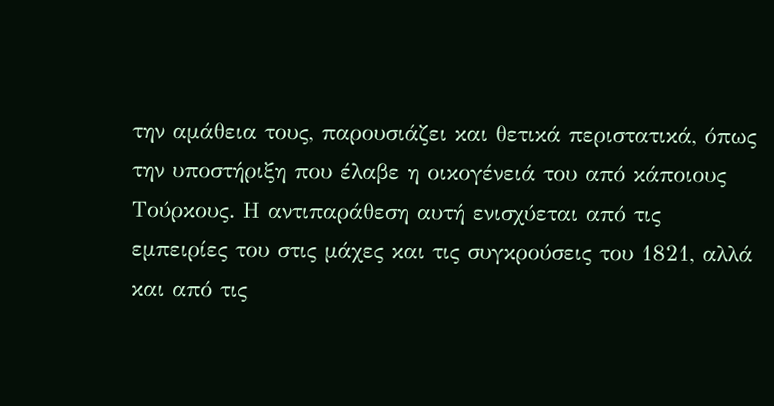την αμάθεια τους, παρουσιάζει και θετικά περιστατικά, όπως την υποστήριξη που έλαβε η οικογένειά του από κάποιους Τούρκους. Η αντιπαράθεση αυτή ενισχύεται από τις εμπειρίες του στις μάχες και τις συγκρούσεις του 1821, αλλά και από τις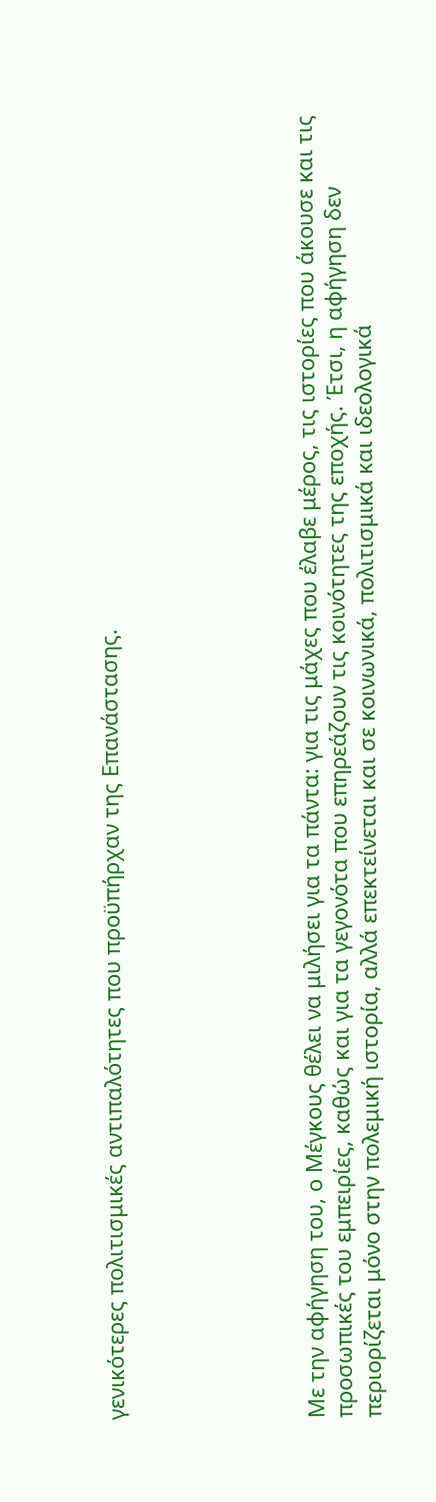γενικότερες πολιτισμικές αντιπαλότητες που προϋπήρχαν της Επανάστασης.






Με την αφήγηση του, ο Μέγκους θέλει να μιλήσει για τα πάντα: για τις μάχες που έλαβε μέρος, τις ιστορίες που άκουσε και τις προσωπικές του εμπειρίες, καθώς και για τα γεγονότα που επηρεάζουν τις κοινότητες της εποχής. Έτσι, η αφήγηση δεν περιορίζεται μόνο στην πολεμική ιστορία, αλλά επεκτείνεται και σε κοινωνικά, πολιτισμικά και ιδεολογικά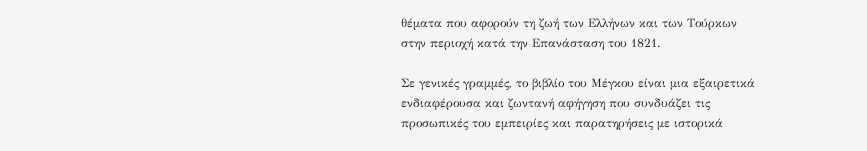θέματα που αφορούν τη ζωή των Ελλήνων και των Τούρκων στην περιοχή κατά την Επανάσταση του 1821.

Σε γενικές γραμμές, το βιβλίο του Μέγκου είναι μια εξαιρετικά ενδιαφέρουσα και ζωντανή αφήγηση που συνδυάζει τις προσωπικές του εμπειρίες και παρατηρήσεις με ιστορικά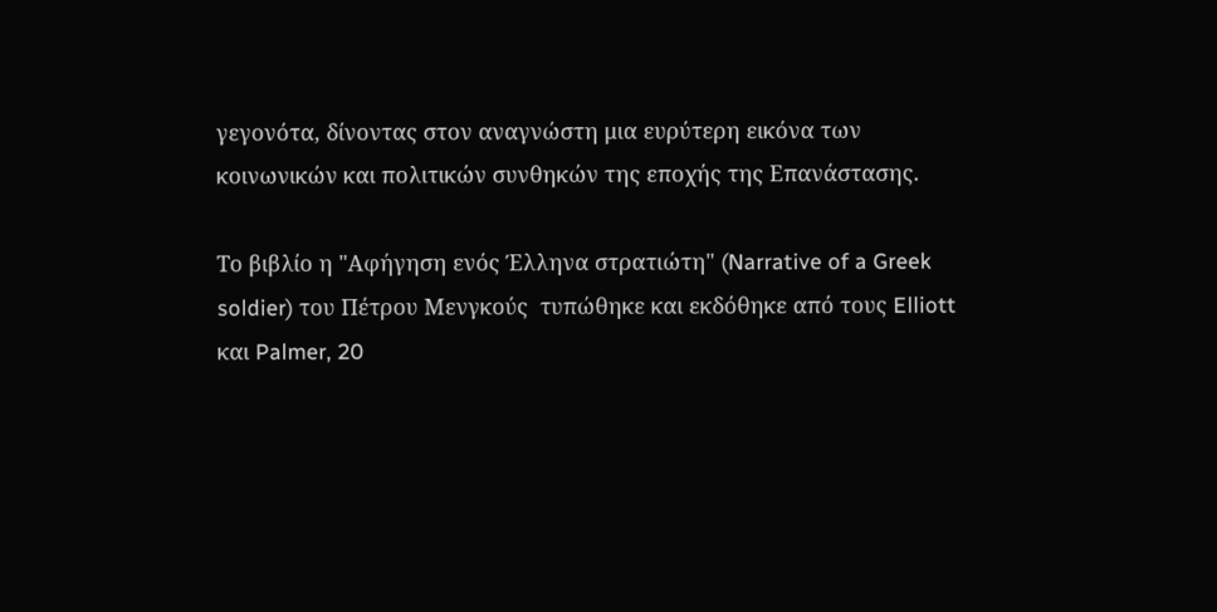γεγονότα, δίνοντας στον αναγνώστη μια ευρύτερη εικόνα των κοινωνικών και πολιτικών συνθηκών της εποχής της Επανάστασης.

Το βιβλίο η "Αφήγηση ενός Έλληνα στρατιώτη" (Narrative of a Greek soldier) του Πέτρου Μενγκούς  τυπώθηκε και εκδόθηκε από τους Elliott και Palmer, 20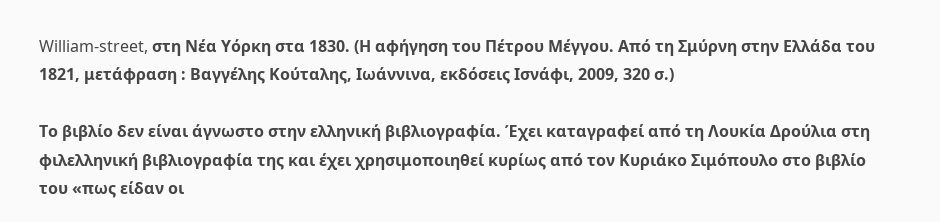William-street, στη Νέα Υόρκη στα 1830. (Η αφήγηση του Πέτρου Μέγγου. Από τη Σμύρνη στην Ελλάδα του 1821, μετάφραση : Βαγγέλης Κούταλης, Ιωάννινα, εκδόσεις Ισνάφι, 2009, 320 σ.)

Το βιβλίο δεν είναι άγνωστο στην ελληνική βιβλιογραφία. Έχει καταγραφεί από τη Λουκία Δρούλια στη φιλελληνική βιβλιογραφία της και έχει χρησιμοποιηθεί κυρίως από τον Κυριάκο Σιμόπουλο στο βιβλίο του «πως είδαν οι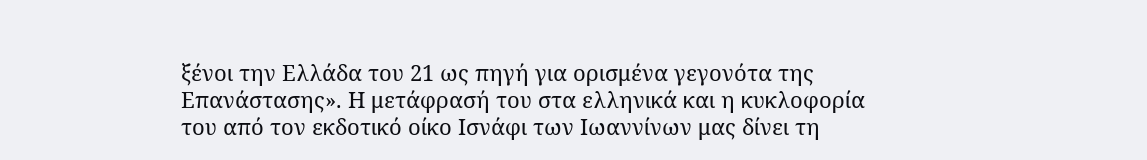ξένοι την Ελλάδα του 21 ως πηγή για ορισμένα γεγονότα της Επανάστασης». Η μετάφρασή του στα ελληνικά και η κυκλοφορία του από τον εκδοτικό οίκο Ισνάφι των Ιωαννίνων μας δίνει τη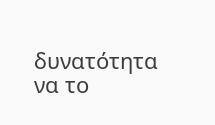δυνατότητα να το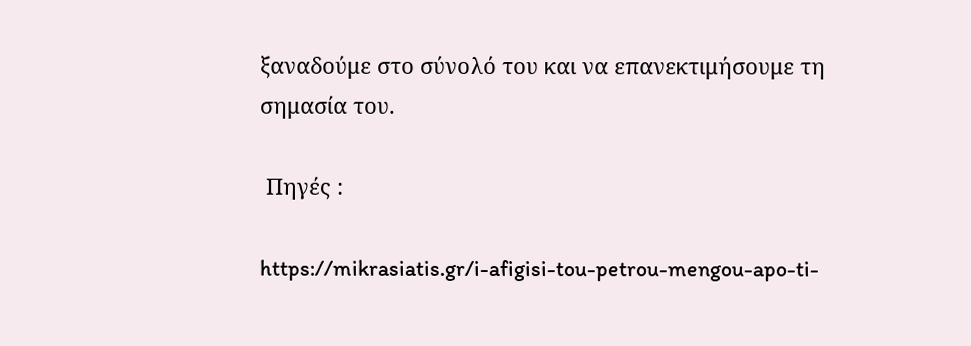ξαναδούμε στο σύνολό του και να επανεκτιμήσουμε τη σημασία του.

 Πηγές :

https://mikrasiatis.gr/i-afigisi-tou-petrou-mengou-apo-ti-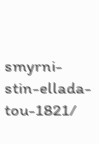smyrni-stin-ellada-tou-1821/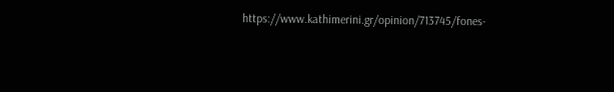https://www.kathimerini.gr/opinion/713745/fones-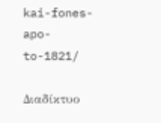kai-fones-apo-to-1821/

Διαδίκτυο